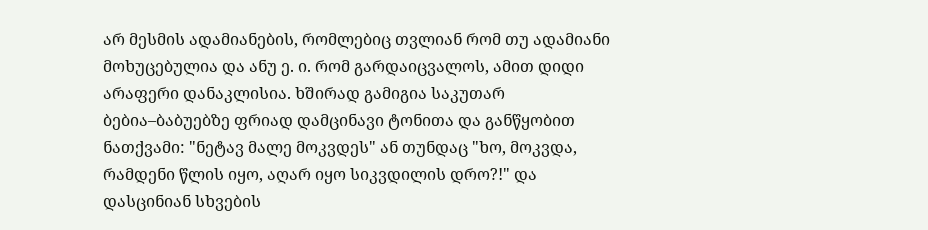არ მესმის ადამიანების, რომლებიც თვლიან რომ თუ ადამიანი მოხუცებულია და ანუ ე. ი. რომ გარდაიცვალოს, ამით დიდი არაფერი დანაკლისია. ხშირად გამიგია საკუთარ ბებია–ბაბუებზე ფრიად დამცინავი ტონითა და განწყობით ნათქვამი: "ნეტავ მალე მოკვდეს" ან თუნდაც "ხო, მოკვდა, რამდენი წლის იყო, აღარ იყო სიკვდილის დრო?!" და დასცინიან სხვების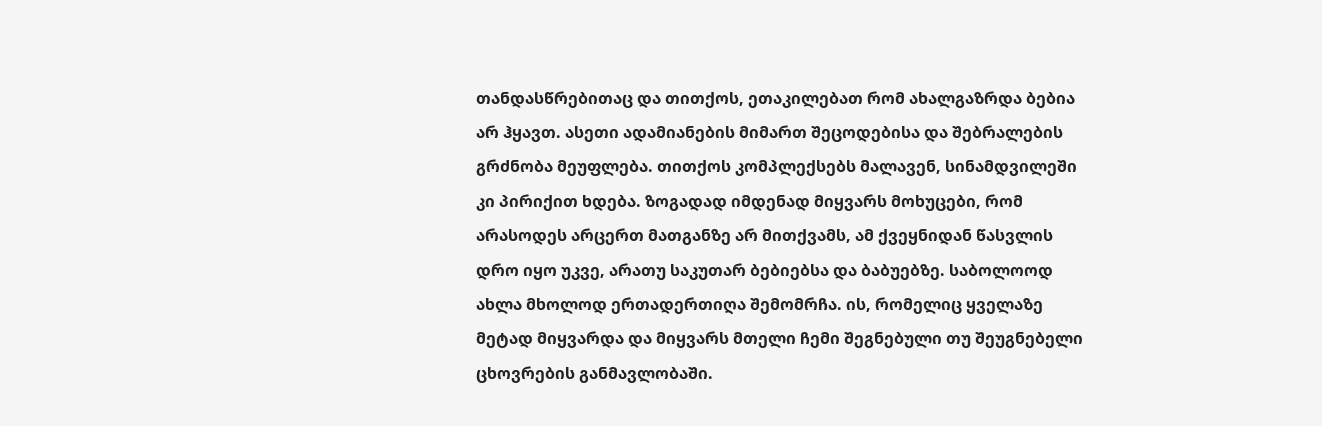თანდასწრებითაც და თითქოს, ეთაკილებათ რომ ახალგაზრდა ბებია არ ჰყავთ. ასეთი ადამიანების მიმართ შეცოდებისა და შებრალების გრძნობა მეუფლება. თითქოს კომპლექსებს მალავენ, სინამდვილეში კი პირიქით ხდება. ზოგადად იმდენად მიყვარს მოხუცები, რომ არასოდეს არცერთ მათგანზე არ მითქვამს, ამ ქვეყნიდან წასვლის დრო იყო უკვე, არათუ საკუთარ ბებიებსა და ბაბუებზე. საბოლოოდ ახლა მხოლოდ ერთადერთიღა შემომრჩა. ის, რომელიც ყველაზე მეტად მიყვარდა და მიყვარს მთელი ჩემი შეგნებული თუ შეუგნებელი ცხოვრების განმავლობაში.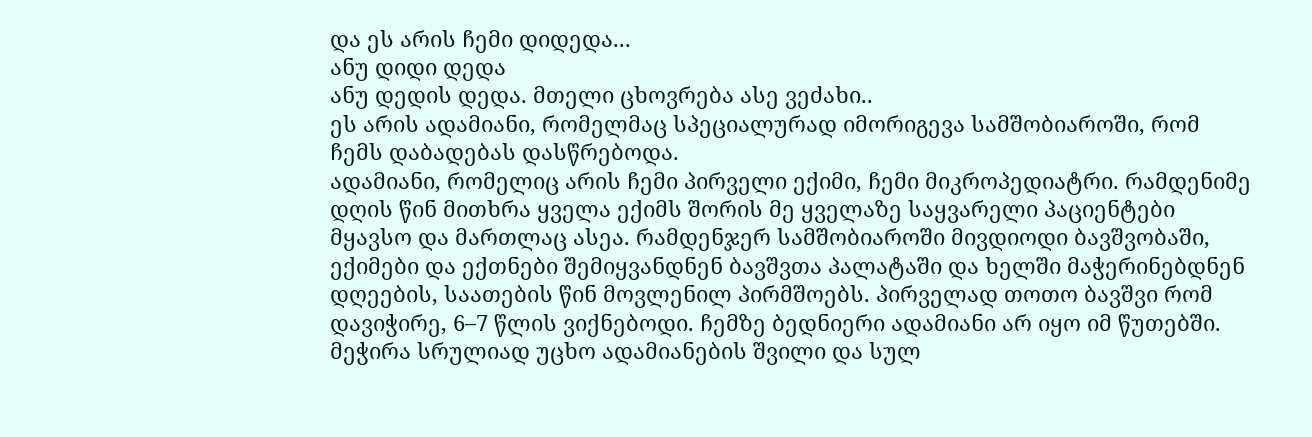და ეს არის ჩემი დიდედა...
ანუ დიდი დედა
ანუ დედის დედა. მთელი ცხოვრება ასე ვეძახი..
ეს არის ადამიანი, რომელმაც სპეციალურად იმორიგევა სამშობიაროში, რომ ჩემს დაბადებას დასწრებოდა.
ადამიანი, რომელიც არის ჩემი პირველი ექიმი, ჩემი მიკროპედიატრი. რამდენიმე დღის წინ მითხრა ყველა ექიმს შორის მე ყველაზე საყვარელი პაციენტები მყავსო და მართლაც ასეა. რამდენჯერ სამშობიაროში მივდიოდი ბავშვობაში, ექიმები და ექთნები შემიყვანდნენ ბავშვთა პალატაში და ხელში მაჭერინებდნენ დღეების, საათების წინ მოვლენილ პირმშოებს. პირველად თოთო ბავშვი რომ დავიჭირე, 6–7 წლის ვიქნებოდი. ჩემზე ბედნიერი ადამიანი არ იყო იმ წუთებში. მეჭირა სრულიად უცხო ადამიანების შვილი და სულ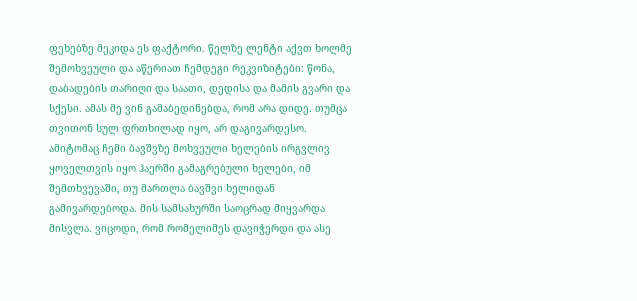ფეხებზე მეკიდა ეს ფაქტორი. წელზე ლენტი აქვთ ხოლმე შემოხვეული და აწერიათ ჩემდეგი რეკვიზიტები: წონა, დაბადების თარიღი და საათი, დედისა და მამის გვარი და სქესი. ამას მე ვინ გამაბედინებდა, რომ არა დიდე. თუმცა თვითონ სულ ფრთხილად იყო, არ დაგივარდესო. ამიტომაც ჩემი ბავშვზე მოხვეული ხელების ირგვლივ ყოველთვის იყო ჰაერში გამაგრებული ხელები, იმ შემთხვევაში, თუ მართლა ბავშვი ხელიდან გამივარდებოდა. მის სამსახურში საოცრად მიყვარდა მისვლა. ვიცოდი, რომ რომელიმეს დავიჭერდი და ასე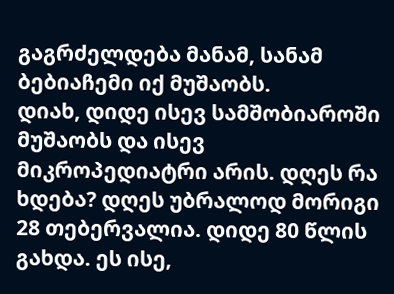გაგრძელდება მანამ, სანამ ბებიაჩემი იქ მუშაობს.
დიახ, დიდე ისევ სამშობიაროში მუშაობს და ისევ მიკროპედიატრი არის. დღეს რა ხდება? დღეს უბრალოდ მორიგი 28 თებერვალია. დიდე 80 წლის გახდა. ეს ისე,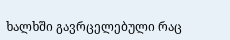ხალხში გავრცელებული რაც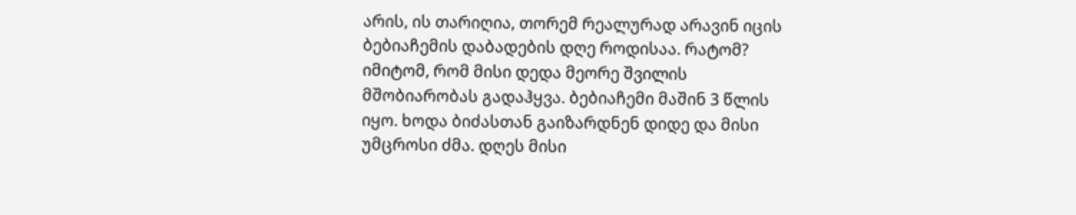არის, ის თარიღია, თორემ რეალურად არავინ იცის ბებიაჩემის დაბადების დღე როდისაა. რატომ? იმიტომ, რომ მისი დედა მეორე შვილის მშობიარობას გადაჰყვა. ბებიაჩემი მაშინ 3 წლის იყო. ხოდა ბიძასთან გაიზარდნენ დიდე და მისი უმცროსი ძმა. დღეს მისი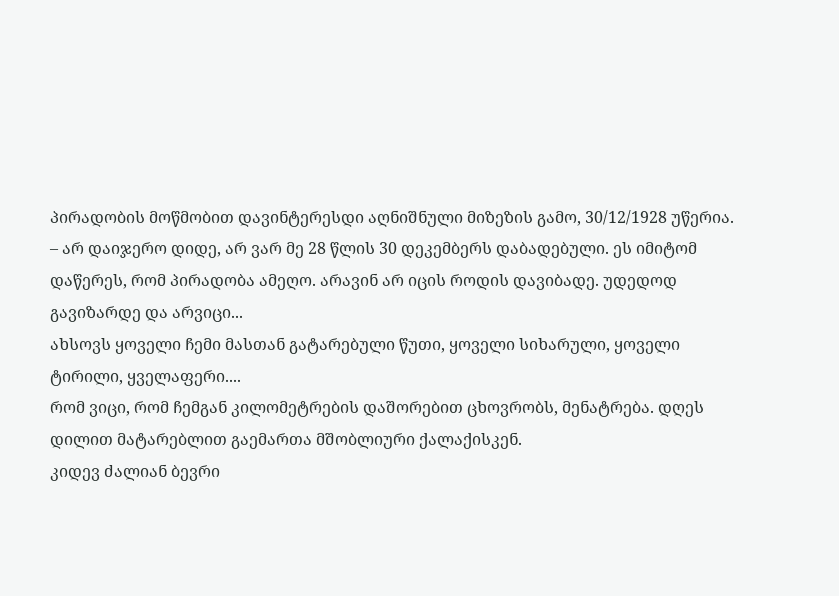პირადობის მოწმობით დავინტერესდი აღნიშნული მიზეზის გამო, 30/12/1928 უწერია.
– არ დაიჯერო დიდე, არ ვარ მე 28 წლის 30 დეკემბერს დაბადებული. ეს იმიტომ დაწერეს, რომ პირადობა ამეღო. არავინ არ იცის როდის დავიბადე. უდედოდ გავიზარდე და არვიცი...
ახსოვს ყოველი ჩემი მასთან გატარებული წუთი, ყოველი სიხარული, ყოველი ტირილი, ყველაფერი....
რომ ვიცი, რომ ჩემგან კილომეტრების დაშორებით ცხოვრობს, მენატრება. დღეს დილით მატარებლით გაემართა მშობლიური ქალაქისკენ.
კიდევ ძალიან ბევრი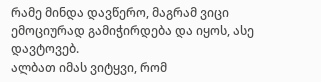რამე მინდა დავწერო, მაგრამ ვიცი ემოციურად გამიჭირდება და იყოს, ასე დავტოვებ.
ალბათ იმას ვიტყვი, რომ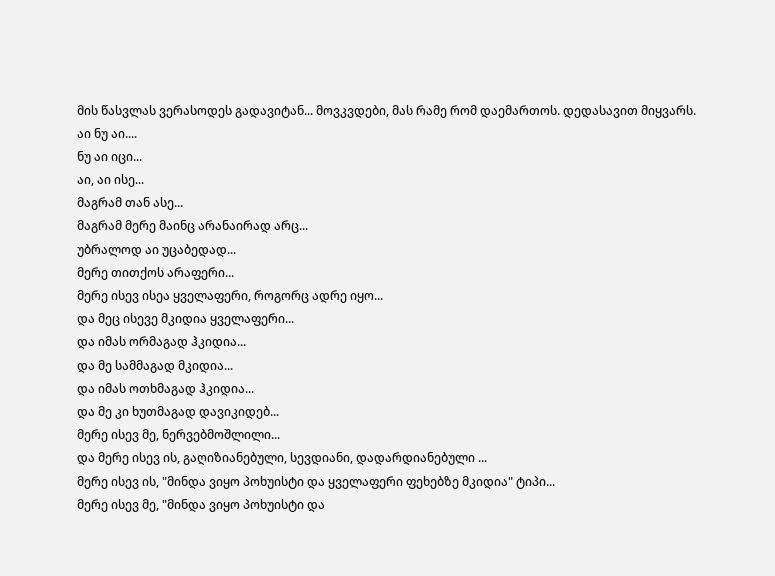მის წასვლას ვერასოდეს გადავიტან... მოვკვდები, მას რამე რომ დაემართოს. დედასავით მიყვარს.
აი ნუ აი....
ნუ აი იცი...
აი, აი ისე...
მაგრამ თან ასე...
მაგრამ მერე მაინც არანაირად არც...
უბრალოდ აი უცაბედად...
მერე თითქოს არაფერი...
მერე ისევ ისეა ყველაფერი, როგორც ადრე იყო...
და მეც ისევე მკიდია ყველაფერი...
და იმას ორმაგად ჰკიდია...
და მე სამმაგად მკიდია...
და იმას ოთხმაგად ჰკიდია...
და მე კი ხუთმაგად დავიკიდებ...
მერე ისევ მე, ნერვებმოშლილი...
და მერე ისევ ის, გაღიზიანებული, სევდიანი, დადარდიანებული ...
მერე ისევ ის, "მინდა ვიყო პოხუისტი და ყველაფერი ფეხებზე მკიდია" ტიპი...
მერე ისევ მე, "მინდა ვიყო პოხუისტი და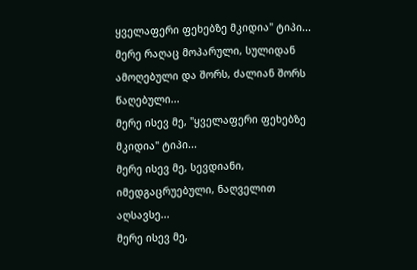ყველაფერი ფეხებზე მკიდია" ტიპი...
მერე რაღაც მოპარული, სულიდან ამოღებული და შორს, ძალიან შორს წაღებული...
მერე ისევ მე, "ყველაფერი ფეხებზე მკიდია" ტიპი...
მერე ისევ მე, სევდიანი, იმედგაცრუებული, ნაღველით აღსავსე...
მერე ისევ მე,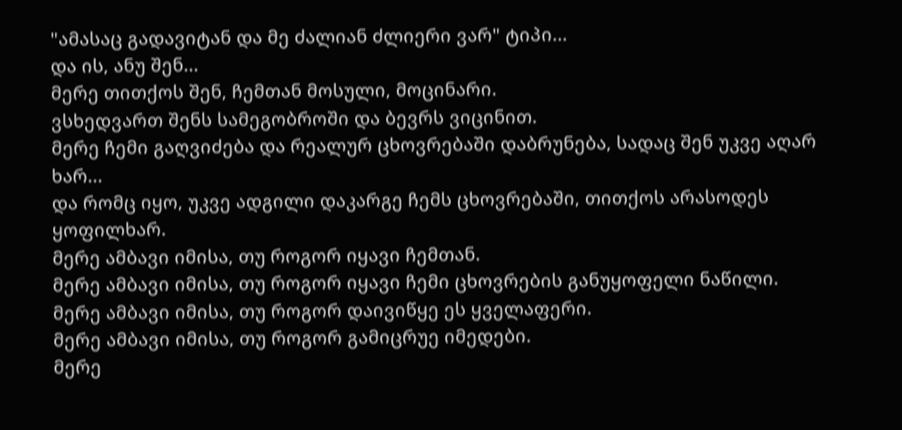"ამასაც გადავიტან და მე ძალიან ძლიერი ვარ" ტიპი...
და ის, ანუ შენ...
მერე თითქოს შენ, ჩემთან მოსული, მოცინარი.
ვსხედვართ შენს სამეგობროში და ბევრს ვიცინით.
მერე ჩემი გაღვიძება და რეალურ ცხოვრებაში დაბრუნება, სადაც შენ უკვე აღარ ხარ...
და რომც იყო, უკვე ადგილი დაკარგე ჩემს ცხოვრებაში, თითქოს არასოდეს ყოფილხარ.
მერე ამბავი იმისა, თუ როგორ იყავი ჩემთან.
მერე ამბავი იმისა, თუ როგორ იყავი ჩემი ცხოვრების განუყოფელი ნაწილი.
მერე ამბავი იმისა, თუ როგორ დაივიწყე ეს ყველაფერი.
მერე ამბავი იმისა, თუ როგორ გამიცრუე იმედები.
მერე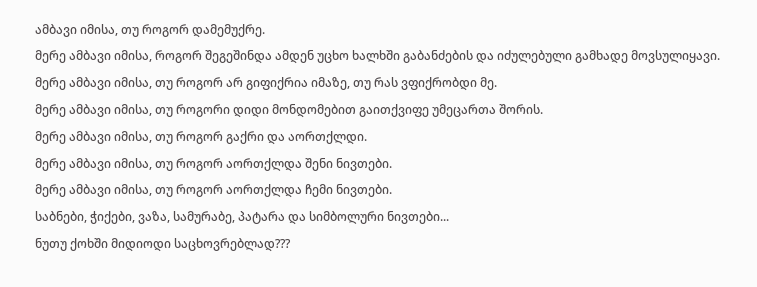ამბავი იმისა, თუ როგორ დამემუქრე.
მერე ამბავი იმისა, როგორ შეგეშინდა ამდენ უცხო ხალხში გაბანძების და იძულებული გამხადე მოვსულიყავი.
მერე ამბავი იმისა, თუ როგორ არ გიფიქრია იმაზე, თუ რას ვფიქრობდი მე.
მერე ამბავი იმისა, თუ როგორი დიდი მონდომებით გაითქვიფე უმეცართა შორის.
მერე ამბავი იმისა, თუ როგორ გაქრი და აორთქლდი.
მერე ამბავი იმისა, თუ როგორ აორთქლდა შენი ნივთები.
მერე ამბავი იმისა, თუ როგორ აორთქლდა ჩემი ნივთები.
საბნები, ჭიქები, ვაზა, სამურაბე, პატარა და სიმბოლური ნივთები...
ნუთუ ქოხში მიდიოდი საცხოვრებლად???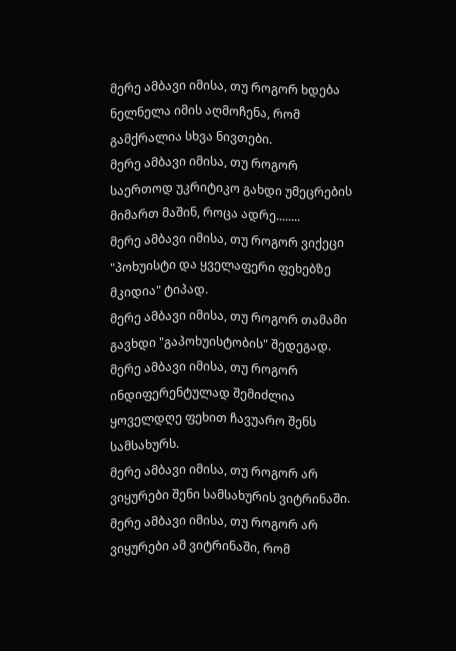მერე ამბავი იმისა, თუ როგორ ხდება ნელნელა იმის აღმოჩენა, რომ გამქრალია სხვა ნივთები.
მერე ამბავი იმისა, თუ როგორ საერთოდ უკრიტიკო გახდი უმეცრების მიმართ მაშინ, როცა ადრე........
მერე ამბავი იმისა, თუ როგორ ვიქეცი "პოხუისტი და ყველაფერი ფეხებზე მკიდია" ტიპად.
მერე ამბავი იმისა, თუ როგორ თამამი გავხდი "გაპოხუისტობის" შედეგად.
მერე ამბავი იმისა, თუ როგორ ინდიფერენტულად შემიძლია ყოველდღე ფეხით ჩავუარო შენს სამსახურს.
მერე ამბავი იმისა, თუ როგორ არ ვიყურები შენი სამსახურის ვიტრინაში.
მერე ამბავი იმისა, თუ როგორ არ ვიყურები ამ ვიტრინაში, რომ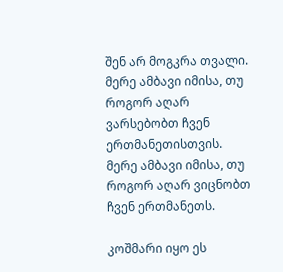შენ არ მოგკრა თვალი.
მერე ამბავი იმისა, თუ როგორ აღარ ვარსებობთ ჩვენ ერთმანეთისთვის.
მერე ამბავი იმისა, თუ როგორ აღარ ვიცნობთ ჩვენ ერთმანეთს.

კოშმარი იყო ეს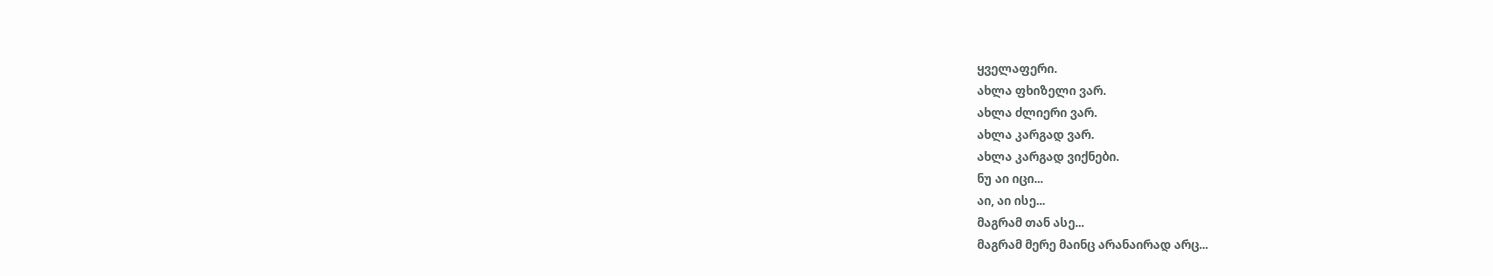ყველაფერი.
ახლა ფხიზელი ვარ.
ახლა ძლიერი ვარ.
ახლა კარგად ვარ.
ახლა კარგად ვიქნები.
ნუ აი იცი...
აი, აი ისე...
მაგრამ თან ასე...
მაგრამ მერე მაინც არანაირად არც...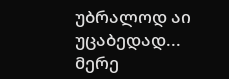უბრალოდ აი უცაბედად...
მერე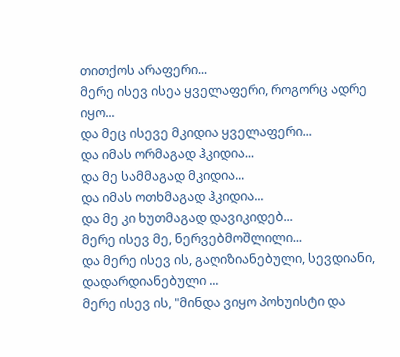თითქოს არაფერი...
მერე ისევ ისეა ყველაფერი, როგორც ადრე იყო...
და მეც ისევე მკიდია ყველაფერი...
და იმას ორმაგად ჰკიდია...
და მე სამმაგად მკიდია...
და იმას ოთხმაგად ჰკიდია...
და მე კი ხუთმაგად დავიკიდებ...
მერე ისევ მე, ნერვებმოშლილი...
და მერე ისევ ის, გაღიზიანებული, სევდიანი, დადარდიანებული ...
მერე ისევ ის, "მინდა ვიყო პოხუისტი და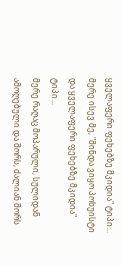ყველაფერი ფეხებზე მკიდია" ტიპი...
მერე ისევ მე, "მინდა ვიყო პოხუისტი და ყველაფერი ფეხებზე მკიდია" ტიპი...
მერე რაღაც მოპარული, სულიდან ამოღებული და შორს, ძალიან შორს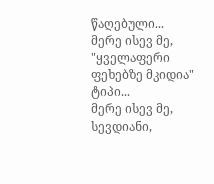წაღებული...
მერე ისევ მე, "ყველაფერი ფეხებზე მკიდია" ტიპი...
მერე ისევ მე, სევდიანი,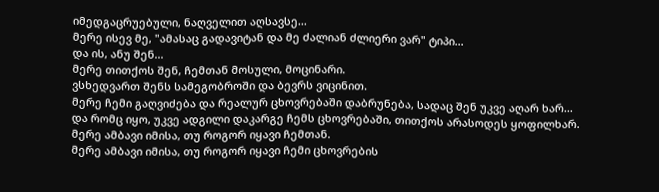იმედგაცრუებული, ნაღველით აღსავსე...
მერე ისევ მე, "ამასაც გადავიტან და მე ძალიან ძლიერი ვარ" ტიპი...
და ის, ანუ შენ...
მერე თითქოს შენ, ჩემთან მოსული, მოცინარი.
ვსხედვართ შენს სამეგობროში და ბევრს ვიცინით.
მერე ჩემი გაღვიძება და რეალურ ცხოვრებაში დაბრუნება, სადაც შენ უკვე აღარ ხარ...
და რომც იყო, უკვე ადგილი დაკარგე ჩემს ცხოვრებაში, თითქოს არასოდეს ყოფილხარ.
მერე ამბავი იმისა, თუ როგორ იყავი ჩემთან.
მერე ამბავი იმისა, თუ როგორ იყავი ჩემი ცხოვრების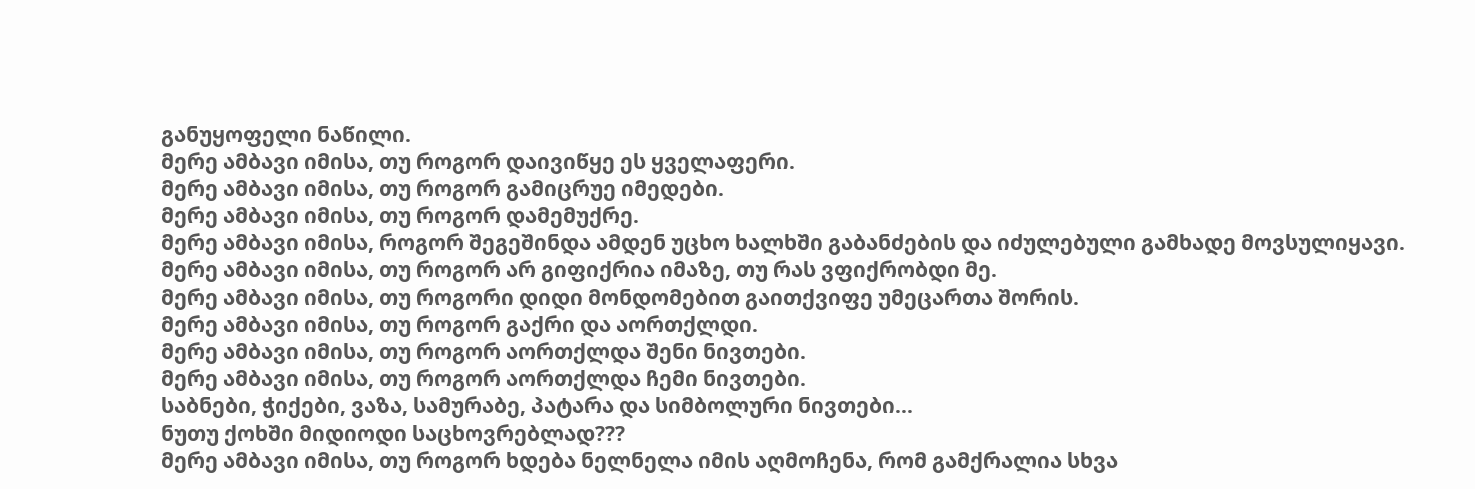განუყოფელი ნაწილი.
მერე ამბავი იმისა, თუ როგორ დაივიწყე ეს ყველაფერი.
მერე ამბავი იმისა, თუ როგორ გამიცრუე იმედები.
მერე ამბავი იმისა, თუ როგორ დამემუქრე.
მერე ამბავი იმისა, როგორ შეგეშინდა ამდენ უცხო ხალხში გაბანძების და იძულებული გამხადე მოვსულიყავი.
მერე ამბავი იმისა, თუ როგორ არ გიფიქრია იმაზე, თუ რას ვფიქრობდი მე.
მერე ამბავი იმისა, თუ როგორი დიდი მონდომებით გაითქვიფე უმეცართა შორის.
მერე ამბავი იმისა, თუ როგორ გაქრი და აორთქლდი.
მერე ამბავი იმისა, თუ როგორ აორთქლდა შენი ნივთები.
მერე ამბავი იმისა, თუ როგორ აორთქლდა ჩემი ნივთები.
საბნები, ჭიქები, ვაზა, სამურაბე, პატარა და სიმბოლური ნივთები...
ნუთუ ქოხში მიდიოდი საცხოვრებლად???
მერე ამბავი იმისა, თუ როგორ ხდება ნელნელა იმის აღმოჩენა, რომ გამქრალია სხვა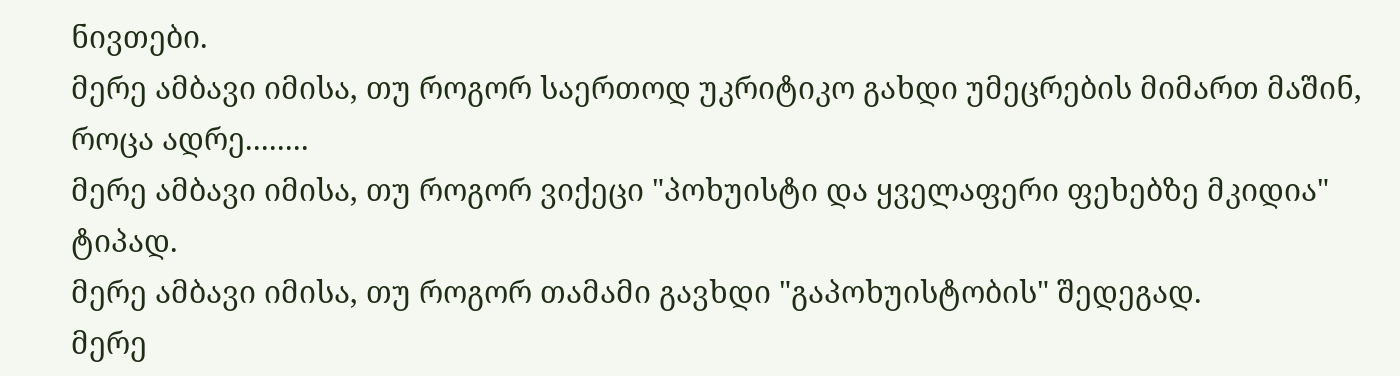ნივთები.
მერე ამბავი იმისა, თუ როგორ საერთოდ უკრიტიკო გახდი უმეცრების მიმართ მაშინ, როცა ადრე........
მერე ამბავი იმისა, თუ როგორ ვიქეცი "პოხუისტი და ყველაფერი ფეხებზე მკიდია" ტიპად.
მერე ამბავი იმისა, თუ როგორ თამამი გავხდი "გაპოხუისტობის" შედეგად.
მერე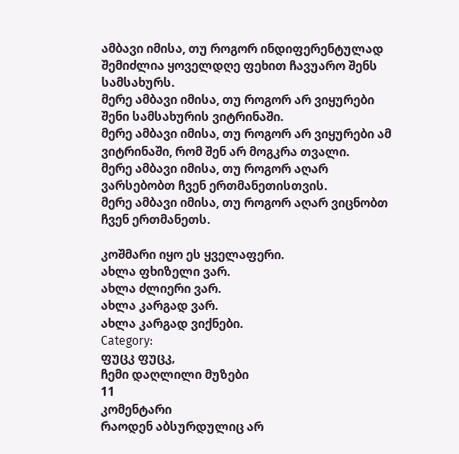ამბავი იმისა, თუ როგორ ინდიფერენტულად შემიძლია ყოველდღე ფეხით ჩავუარო შენს სამსახურს.
მერე ამბავი იმისა, თუ როგორ არ ვიყურები შენი სამსახურის ვიტრინაში.
მერე ამბავი იმისა, თუ როგორ არ ვიყურები ამ ვიტრინაში, რომ შენ არ მოგკრა თვალი.
მერე ამბავი იმისა, თუ როგორ აღარ ვარსებობთ ჩვენ ერთმანეთისთვის.
მერე ამბავი იმისა, თუ როგორ აღარ ვიცნობთ ჩვენ ერთმანეთს.

კოშმარი იყო ეს ყველაფერი.
ახლა ფხიზელი ვარ.
ახლა ძლიერი ვარ.
ახლა კარგად ვარ.
ახლა კარგად ვიქნები.
Category:
ფუცკ ფუცკ,
ჩემი დაღლილი მუზები
11
კომენტარი
რაოდენ აბსურდულიც არ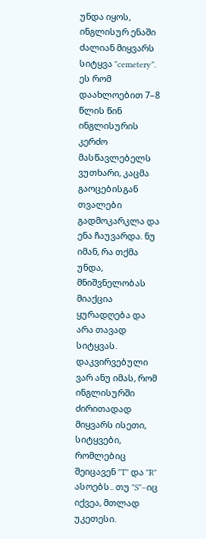უნდა იყოს, ინგლისურ ენაში ძალიან მიყვარს სიტყვა "cemetery". ეს რომ დაახლოებით 7–8 წლის წინ ინგლისურის კერძო მასწავლებელს ვუთხარი, კაცმა გაოცებისგან თვალები გადმოკარკლა და ენა ჩაუვარდა. ნუ იმან, რა თქმა უნდა, მნიშვნელობას მიაქცია ყურადღება და არა თავად სიტყვას.
დაკვირვებული ვარ ანუ იმას, რომ ინგლისურში ძირითადად მიყვარს ისეთი, სიტყვები, რომლებიც შეიცავენ "T" და "R" ასოებს.. თუ "S"–იც იქვეა, მთლად უკეთესი.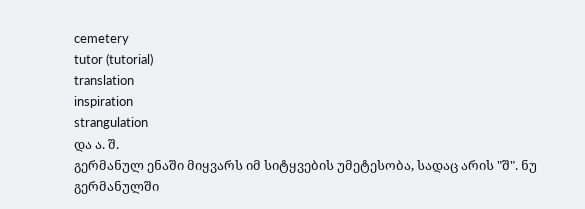cemetery
tutor (tutorial)
translation
inspiration
strangulation
და ა. შ.
გერმანულ ენაში მიყვარს იმ სიტყვების უმეტესობა, სადაც არის "შ". ნუ გერმანულში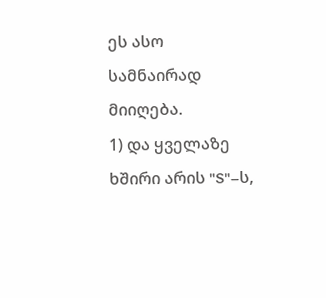ეს ასო სამნაირად მიიღება.
1) და ყველაზე ხშირი არის "S"–ს,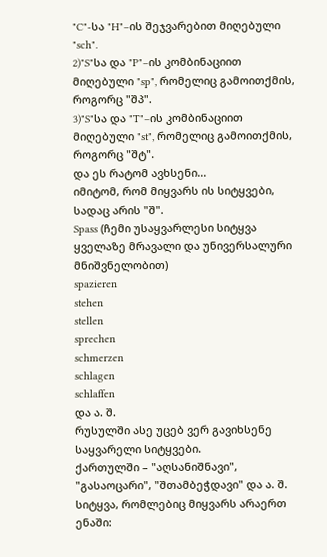"C"-სა "H"–ის შეჯვარებით მიღებული "sch".
2)"S"სა და "P"–ის კომბინაციით მიღებული "sp", რომელიც გამოითქმის, როგორც "შპ".
3)"S"სა და "T"–ის კომბინაციით მიღებული "st", რომელიც გამოითქმის, როგორც "შტ".
და ეს რატომ ავხსენი...
იმიტომ, რომ მიყვარს ის სიტყვები, სადაც არის "შ".
Spass (ჩემი უსაყვარლესი სიტყვა ყველაზე მრავალი და უნივერსალური მნიშვნელობით)
spazieren
stehen
stellen
sprechen
schmerzen
schlagen
schlaffen
და ა. შ.
რუსულში ასე უცებ ვერ გავიხსენე საყვარელი სიტყვები.
ქართულში – "აღსანიშნავი", "გასაოცარი", "შთამბეჭდავი" და ა. შ.
სიტყვა, რომლებიც მიყვარს არაერთ ენაში: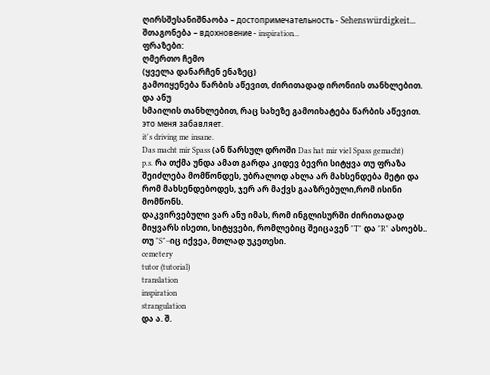ღირსშესანიშნაობა – достопримечательность - Sehenswürdigkeit...
შთაგონება – вдохновение - inspiration...
ფრაზები:
ღმერთო ჩემო
(ყველა დანარჩენ ენაზეც)
გამოიყენება წარბის აწევით, ძირითადად ირონიის თანხლებით. და ანუ
სმაილის თანხლებით, რაც სახეზე გამოიხატება წარბის აწევით.
это меня забавляет.
it's driving me insane.
Das macht mir Spass (ან წარსულ დროში Das hat mir viel Spass gemacht)
p.s. რა თქმა უნდა ამათ გარდა კიდევ ბევრი სიტყვა თუ ფრაზა შეიძლება მომწონდეს, უბრალოდ ახლა არ მახსენდება მეტი და რომ მახსენდებოდეს, ჯერ არ მაქვს გააზრებული,რომ ისინი მომწონს.
დაკვირვებული ვარ ანუ იმას, რომ ინგლისურში ძირითადად მიყვარს ისეთი, სიტყვები, რომლებიც შეიცავენ "T" და "R" ასოებს.. თუ "S"–იც იქვეა, მთლად უკეთესი.
cemetery
tutor (tutorial)
translation
inspiration
strangulation
და ა. შ.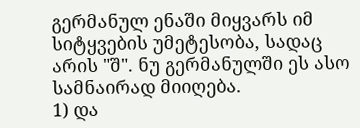გერმანულ ენაში მიყვარს იმ სიტყვების უმეტესობა, სადაც არის "შ". ნუ გერმანულში ეს ასო სამნაირად მიიღება.
1) და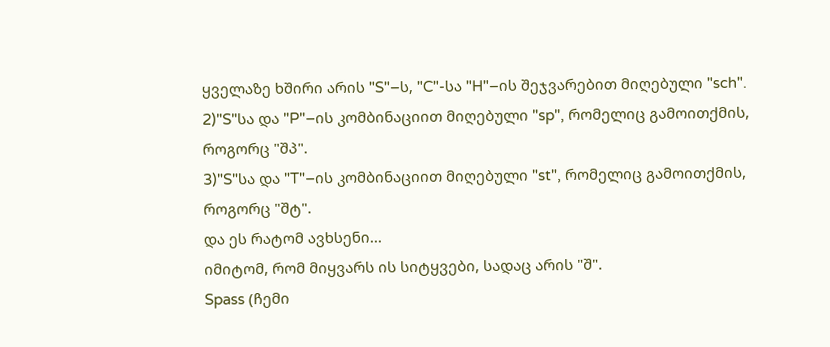ყველაზე ხშირი არის "S"–ს, "C"-სა "H"–ის შეჯვარებით მიღებული "sch".
2)"S"სა და "P"–ის კომბინაციით მიღებული "sp", რომელიც გამოითქმის, როგორც "შპ".
3)"S"სა და "T"–ის კომბინაციით მიღებული "st", რომელიც გამოითქმის, როგორც "შტ".
და ეს რატომ ავხსენი...
იმიტომ, რომ მიყვარს ის სიტყვები, სადაც არის "შ".
Spass (ჩემი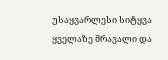უსაყვარლესი სიტყვა ყველაზე მრავალი და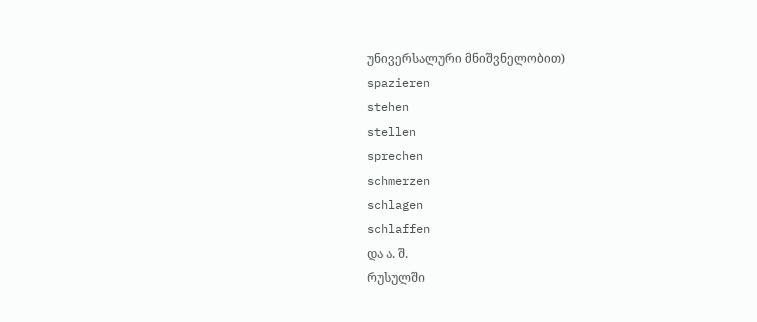უნივერსალური მნიშვნელობით)
spazieren
stehen
stellen
sprechen
schmerzen
schlagen
schlaffen
და ა. შ.
რუსულში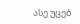ასე უცებ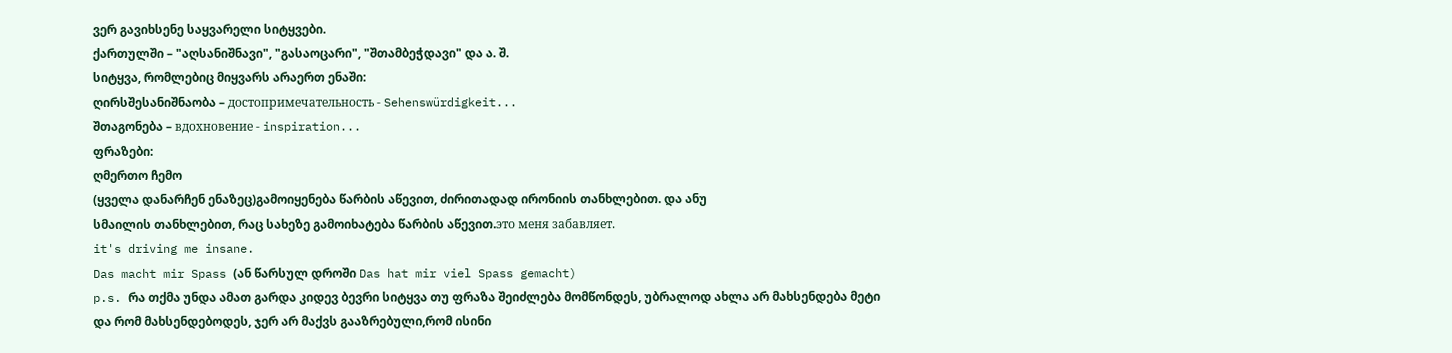ვერ გავიხსენე საყვარელი სიტყვები.
ქართულში – "აღსანიშნავი", "გასაოცარი", "შთამბეჭდავი" და ა. შ.
სიტყვა, რომლებიც მიყვარს არაერთ ენაში:
ღირსშესანიშნაობა – достопримечательность - Sehenswürdigkeit...
შთაგონება – вдохновение - inspiration...
ფრაზები:
ღმერთო ჩემო
(ყველა დანარჩენ ენაზეც)გამოიყენება წარბის აწევით, ძირითადად ირონიის თანხლებით. და ანუ
სმაილის თანხლებით, რაც სახეზე გამოიხატება წარბის აწევით.это меня забавляет.
it's driving me insane.
Das macht mir Spass (ან წარსულ დროში Das hat mir viel Spass gemacht)
p.s. რა თქმა უნდა ამათ გარდა კიდევ ბევრი სიტყვა თუ ფრაზა შეიძლება მომწონდეს, უბრალოდ ახლა არ მახსენდება მეტი და რომ მახსენდებოდეს, ჯერ არ მაქვს გააზრებული,რომ ისინი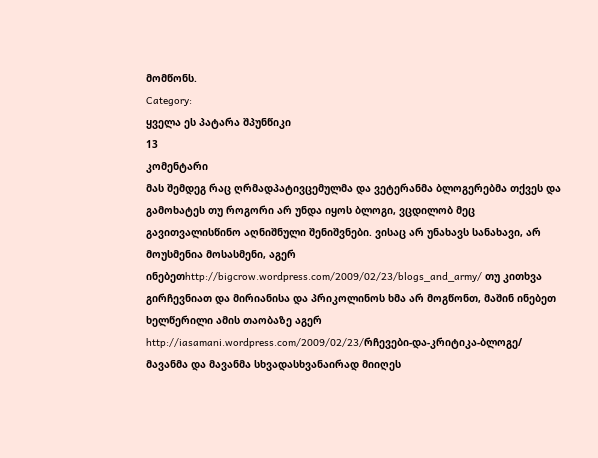მომწონს.
Category:
ყველა ეს პატარა შპუნწიკი
13
კომენტარი
მას შემდეგ რაც ღრმადპატივცემულმა და ვეტერანმა ბლოგერებმა თქვეს და გამოხატეს თუ როგორი არ უნდა იყოს ბლოგი, ვცდილობ მეც გავითვალისწინო აღნიშნული შენიშვნები. ვისაც არ უნახავს სანახავი, არ მოუსმენია მოსასმენი, აგერ ინებეთhttp://bigcrow.wordpress.com/2009/02/23/blogs_and_army/ თუ კითხვა გირჩევნიათ და მირიანისა და პრიკოლინოს ხმა არ მოგწონთ, მაშინ ინებეთ ხელწერილი ამის თაობაზე აგერ http://iasamani.wordpress.com/2009/02/23/რჩევები-და-კრიტიკა-ბლოგე/ მავანმა და მავანმა სხვადასხვანაირად მიიღეს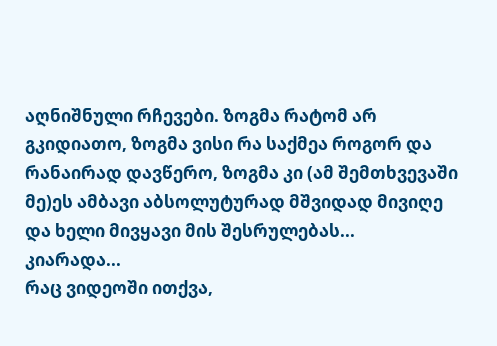აღნიშნული რჩევები. ზოგმა რატომ არ გკიდიათო, ზოგმა ვისი რა საქმეა როგორ და რანაირად დავწერო, ზოგმა კი (ამ შემთხვევაში მე)ეს ამბავი აბსოლუტურად მშვიდად მივიღე და ხელი მივყავი მის შესრულებას...
კიარადა...
რაც ვიდეოში ითქვა,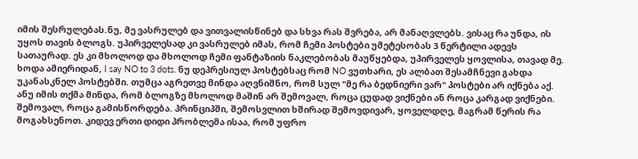იმის შესრულებას.ნუ, მე ვასრულებ და ვითვალისწინებ და სხვა რას შვრება, არ მანაღვლებს. ვისაც რა უნდა, ის უყოს თავის ბლოგს. უპირველესად კი ვასრულებ იმას, რომ ჩემი პოსტები უმეტესობას 3 წერტილი ადევს სათაურად. ეს კი მხოლოდ და მხოლოდ ჩემი ფანტაზიის ნაკლებობას მაუწყებდა, უპირველეს ყოვლისა, თავად მე. ხოდა ამიერიდან, I say NO to 3 dots. ნუ დეპრესიულ პოსტებსაც რომ NO ვუთხარი, ეს ალბათ შესამჩნევი გახდა უკანასკნელ პოსტებში. თუმცა აგრეთვე მინდა აღვნიშნო, რომ სულ "მე რა ბედნიერი ვარ" პოსტები არ იქნება აქ. ანუ იმის თქმა მინდა, რომ ბლოგზე მხოლოდ მაშინ არ შემოვალ, როცა ცუდად ვიქნები ან როცა კარგად ვიქნები. შემოვალ, როცა გამისწორდება. პრინციპში, შემოსვლით ხშირად შემოვდივარ, ყოველდღე, მაგრამ წერის რა მოგახსენოთ. კიდევ ერთი დიდი პრობლემა ისაა, რომ უფრო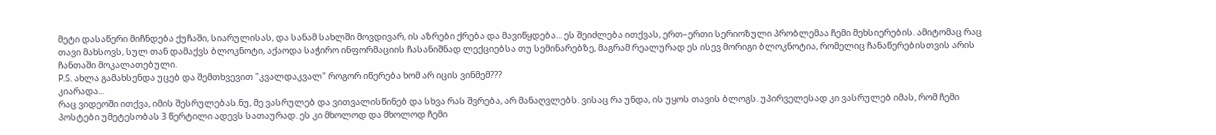მეტი დასაწერი მიჩნდება ქუჩაში, სიარულისას, და სანამ სახლში მოვდივარ, ის აზრები ქრება და მავიწყდება... ეს შეიძლება ითქვას, ერთ–ერთი სერიოზული პრობლემაა ჩემი მეხსიერების. ამიტომაც რაც თავი მახსოვს, სულ თან დამაქვს ბლოკნოტი, აქაოდა საჭირო ინფორმაციის ჩასანიშნად ლექციებსა თუ სემინარებზე, მაგრამ რეალურად ეს ისევ მორიგი ბლოკნოტია, რომელიც ჩანაწერებისთვის არის ჩანთაში მოკალათებული.
P.S. ახლა გამახსენდა უცებ და შემთხვევით "კვალდაკვალ" როგორ იწერება ხომ არ იცის ვინმემ???
კიარადა...
რაც ვიდეოში ითქვა, იმის შესრულებას.ნუ, მე ვასრულებ და ვითვალისწინებ და სხვა რას შვრება, არ მანაღვლებს. ვისაც რა უნდა, ის უყოს თავის ბლოგს. უპირველესად კი ვასრულებ იმას, რომ ჩემი პოსტები უმეტესობას 3 წერტილი ადევს სათაურად. ეს კი მხოლოდ და მხოლოდ ჩემი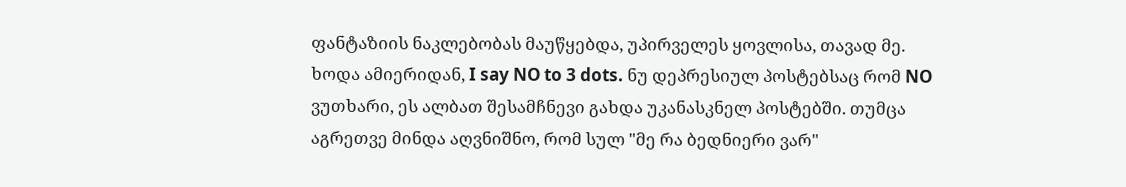ფანტაზიის ნაკლებობას მაუწყებდა, უპირველეს ყოვლისა, თავად მე. ხოდა ამიერიდან, I say NO to 3 dots. ნუ დეპრესიულ პოსტებსაც რომ NO ვუთხარი, ეს ალბათ შესამჩნევი გახდა უკანასკნელ პოსტებში. თუმცა აგრეთვე მინდა აღვნიშნო, რომ სულ "მე რა ბედნიერი ვარ"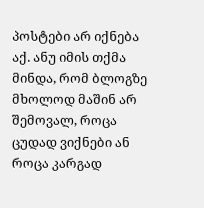პოსტები არ იქნება აქ. ანუ იმის თქმა მინდა, რომ ბლოგზე მხოლოდ მაშინ არ შემოვალ, როცა ცუდად ვიქნები ან როცა კარგად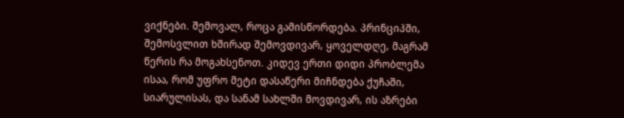ვიქნები. შემოვალ, როცა გამისწორდება. პრინციპში, შემოსვლით ხშირად შემოვდივარ, ყოველდღე, მაგრამ წერის რა მოგახსენოთ. კიდევ ერთი დიდი პრობლემა ისაა, რომ უფრო მეტი დასაწერი მიჩნდება ქუჩაში, სიარულისას, და სანამ სახლში მოვდივარ, ის აზრები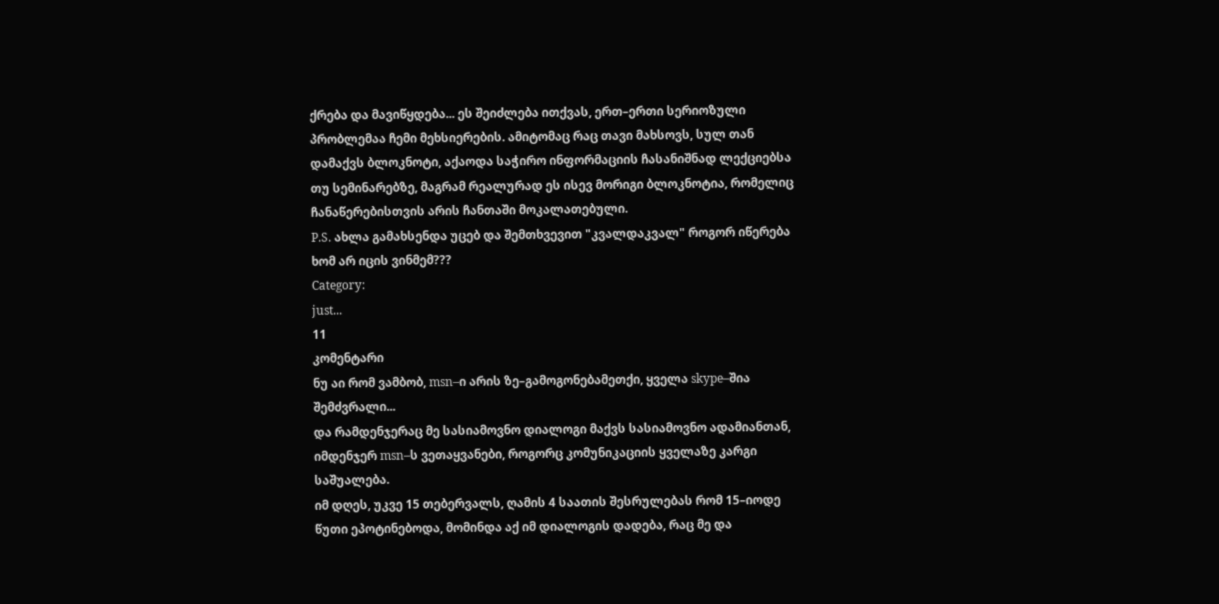ქრება და მავიწყდება... ეს შეიძლება ითქვას, ერთ–ერთი სერიოზული პრობლემაა ჩემი მეხსიერების. ამიტომაც რაც თავი მახსოვს, სულ თან დამაქვს ბლოკნოტი, აქაოდა საჭირო ინფორმაციის ჩასანიშნად ლექციებსა თუ სემინარებზე, მაგრამ რეალურად ეს ისევ მორიგი ბლოკნოტია, რომელიც ჩანაწერებისთვის არის ჩანთაში მოკალათებული.
P.S. ახლა გამახსენდა უცებ და შემთხვევით "კვალდაკვალ" როგორ იწერება ხომ არ იცის ვინმემ???
Category:
just...
11
კომენტარი
ნუ აი რომ ვამბობ, msn–ი არის ზე–გამოგონებამეთქი, ყველა skype–შია შემძვრალი...
და რამდენჯერაც მე სასიამოვნო დიალოგი მაქვს სასიამოვნო ადამიანთან, იმდენჯერ msn–ს ვეთაყვანები, როგორც კომუნიკაციის ყველაზე კარგი საშუალება.
იმ დღეს, უკვე 15 თებერვალს, ღამის 4 საათის შესრულებას რომ 15–იოდე წუთი ეპოტინებოდა, მომინდა აქ იმ დიალოგის დადება, რაც მე და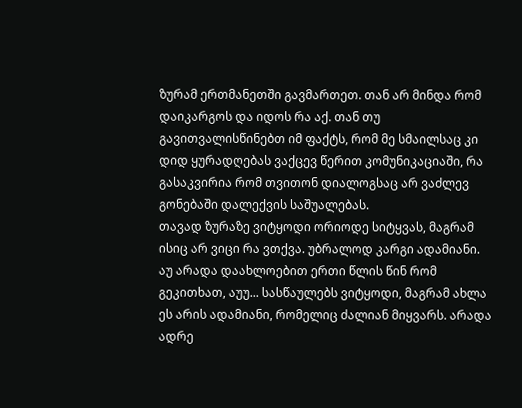ზურამ ერთმანეთში გავმართეთ. თან არ მინდა რომ დაიკარგოს და იდოს რა აქ. თან თუ გავითვალისწინებთ იმ ფაქტს, რომ მე სმაილსაც კი დიდ ყურადღებას ვაქცევ წერით კომუნიკაციაში, რა გასაკვირია რომ თვითონ დიალოგსაც არ ვაძლევ გონებაში დალექვის საშუალებას.
თავად ზურაზე ვიტყოდი ორიოდე სიტყვას, მაგრამ ისიც არ ვიცი რა ვთქვა. უბრალოდ კარგი ადამიანი. აუ არადა დაახლოებით ერთი წლის წინ რომ გეკითხათ, აუუ... სასწაულებს ვიტყოდი, მაგრამ ახლა ეს არის ადამიანი, რომელიც ძალიან მიყვარს. არადა ადრე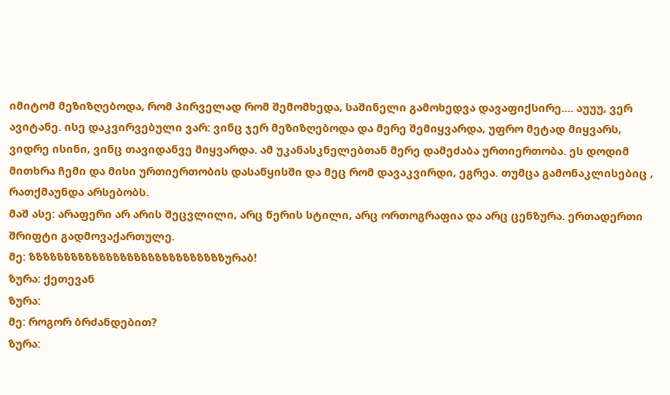იმიტომ მეზიზღებოდა, რომ პირველად რომ შემომხედა, საშინელი გამოხედვა დავაფიქსირე.... აუუუ, ვერ ავიტანე. ისე დაკვირვებული ვარ: ვინც ჯერ მეზიზღებოდა და მერე შემიყვარდა, უფრო მეტად მიყვარს, ვიდრე ისინი, ვინც თავიდანვე მიყვარდა. ამ უკანასკნელებთან მერე დამეძაბა ურთიერთობა. ეს დოდიმ მითხრა ჩემი და მისი ურთიერთობის დასაწყისში და მეც რომ დავაკვირდი, ეგრეა. თუმცა გამონაკლისებიც , რათქმაუნდა არსებობს.
მაშ ასე: არაფერი არ არის შეცვლილი, არც წერის სტილი, არც ორთოგრაფია და არც ცენზურა. ერთადერთი შრიფტი გადმოვაქართულე.
მე: ზზზზზზზზზზზზზზზზზზზზზზზზზზზზურაბ!
ზურა: ქეთევან
ზურა:
მე: როგორ ბრძანდებით?
ზურა: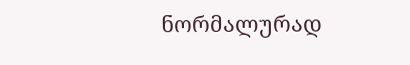ნორმალურად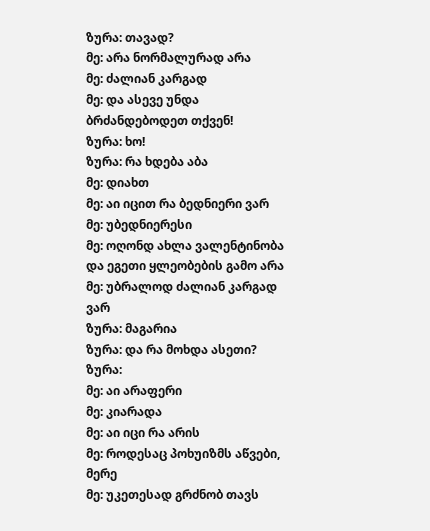ზურა: თავად?
მე: არა ნორმალურად არა
მე: ძალიან კარგად
მე: და ასევე უნდა ბრძანდებოდეთ თქვენ!
ზურა: ხო!
ზურა: რა ხდება აბა
მე: დიახთ
მე: აი იცით რა ბედნიერი ვარ
მე: უბედნიერესი
მე: ოღონდ ახლა ვალენტინობა და ეგეთი ყლეობების გამო არა
მე: უბრალოდ ძალიან კარგად ვარ
ზურა: მაგარია
ზურა: და რა მოხდა ასეთი?
ზურა:
მე: აი არაფერი
მე: კიარადა
მე: აი იცი რა არის
მე: როდესაც პოხუიზმს აწვები, მერე
მე: უკეთესად გრძნობ თავს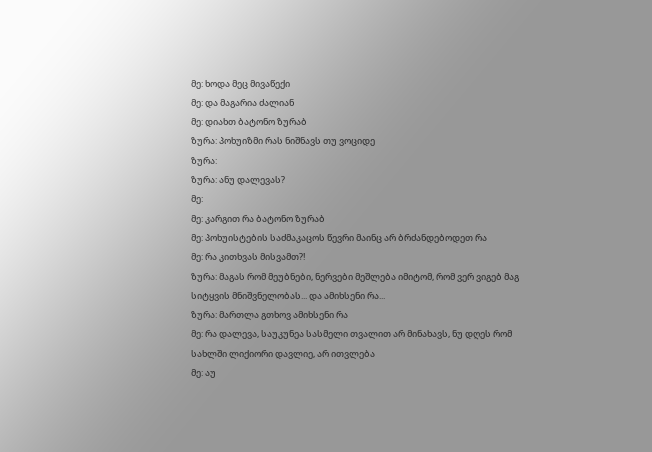მე: ხოდა მეც მივაწექი
მე: და მაგარია ძალიან
მე: დიახთ ბატონო ზურაბ
ზურა: პოხუიზმი რას ნიშნავს თუ ვოციდე
ზურა:
ზურა: ანუ დალევას?
მე:
მე: კარგით რა ბატონო ზურაბ
მე: პოხუისტების საძმაკაცოს წევრი მაინც არ ბრძანდებოდეთ რა
მე: რა კითხვას მისვამთ?!
ზურა: მაგას რომ მეუბნები, ნერვები მეშლება იმიტომ, რომ ვერ ვიგებ მაგ სიტყვის მნიშვნელობას... და ამიხსენი რა...
ზურა: მართლა გთხოვ ამიხსენი რა
მე: რა დალევა, საუკუნეა სასმელი თვალით არ მინახავს, ნუ დღეს რომ სახლში ლიქიორი დავლიე, არ ითვლება
მე: აუ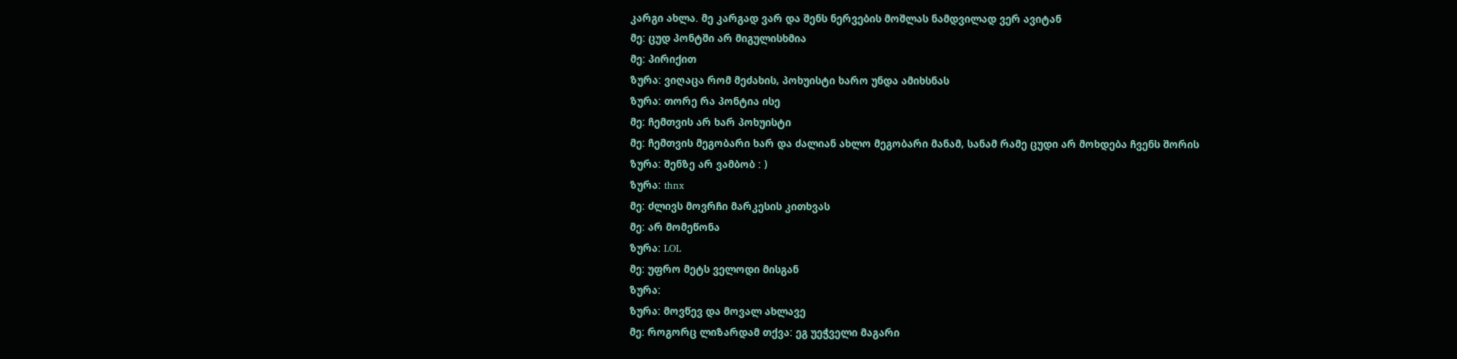კარგი ახლა. მე კარგად ვარ და შენს ნერვების მოშლას ნამდვილად ვერ ავიტან
მე: ცუდ პონტში არ მიგულისხმია
მე: პირიქით
ზურა: ვიღაცა რომ მეძახის, პოხუისტი ხარო უნდა ამიხსნას
ზურა: თორე რა პონტია ისე
მე: ჩემთვის არ ხარ პოხუისტი
მე: ჩემთვის მეგობარი ხარ და ძალიან ახლო მეგობარი მანამ, სანამ რამე ცუდი არ მოხდება ჩვენს შორის
ზურა: შენზე არ ვამბობ : )
ზურა: thnx
მე: ძლივს მოვრჩი მარკესის კითხვას
მე: არ მომეწონა
ზურა: LOL
მე: უფრო მეტს ველოდი მისგან
ზურა:
ზურა: მოვწევ და მოვალ ახლავე
მე: როგორც ლიზარდამ თქვა: ეგ უეჭველი მაგარი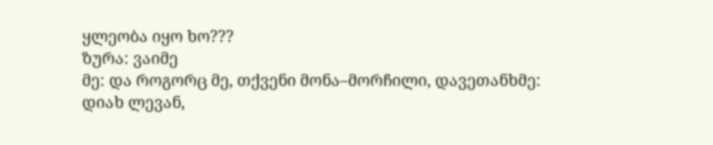ყლეობა იყო ხო???
ზურა: ვაიმე
მე: და როგორც მე, თქვენი მონა–მორჩილი, დავეთანხმე: დიახ ლევან,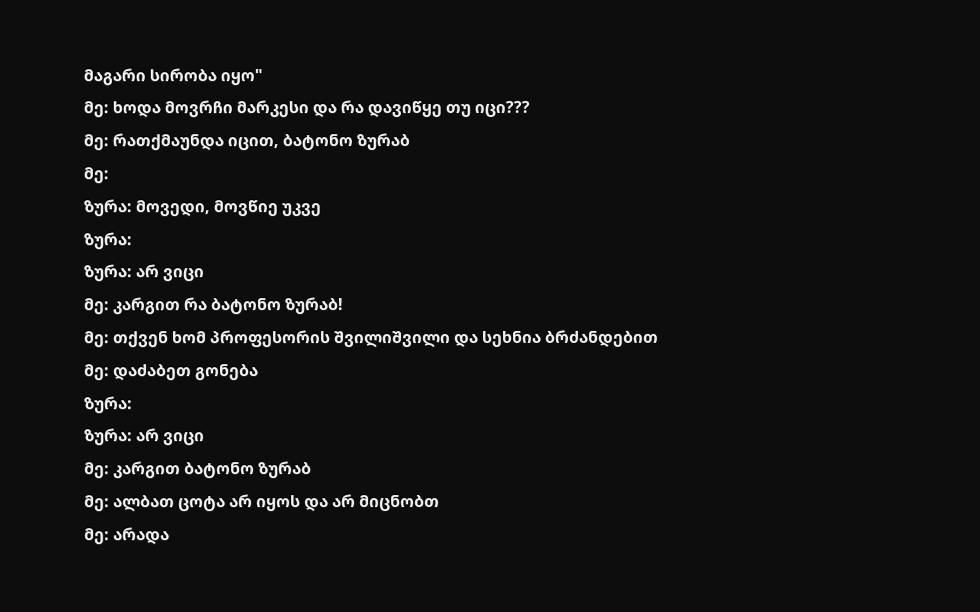მაგარი სირობა იყო"
მე: ხოდა მოვრჩი მარკესი და რა დავიწყე თუ იცი???
მე: რათქმაუნდა იცით, ბატონო ზურაბ
მე:
ზურა: მოვედი, მოვწიე უკვე
ზურა:
ზურა: არ ვიცი
მე: კარგით რა ბატონო ზურაბ!
მე: თქვენ ხომ პროფესორის შვილიშვილი და სეხნია ბრძანდებით
მე: დაძაბეთ გონება
ზურა:
ზურა: არ ვიცი
მე: კარგით ბატონო ზურაბ
მე: ალბათ ცოტა არ იყოს და არ მიცნობთ
მე: არადა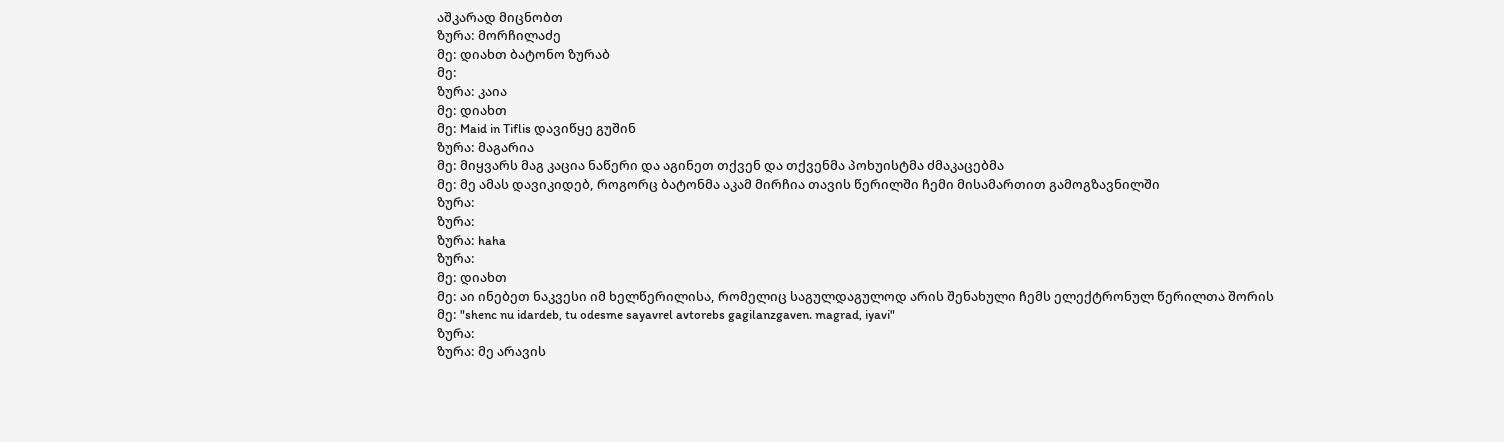აშკარად მიცნობთ
ზურა: მორჩილაძე
მე: დიახთ ბატონო ზურაბ
მე:
ზურა: კაია
მე: დიახთ
მე: Maid in Tiflis დავიწყე გუშინ
ზურა: მაგარია
მე: მიყვარს მაგ კაცია ნაწერი და აგინეთ თქვენ და თქვენმა პოხუისტმა ძმაკაცებმა
მე: მე ამას დავიკიდებ, როგორც ბატონმა აკამ მირჩია თავის წერილში ჩემი მისამართით გამოგზავნილში
ზურა:
ზურა:
ზურა: haha
ზურა:
მე: დიახთ
მე: აი ინებეთ ნაკვესი იმ ხელწერილისა, რომელიც საგულდაგულოდ არის შენახული ჩემს ელექტრონულ წერილთა შორის
მე: "shenc nu idardeb, tu odesme sayavrel avtorebs gagilanzgaven. magrad, iyavi"
ზურა:
ზურა: მე არავის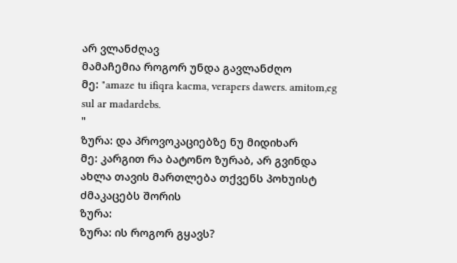არ ვლანძღავ
მამაჩემია როგორ უნდა გავლანძღო
მე: "amaze tu ifiqra kacma, verapers dawers. amitom,eg sul ar madardebs.
"
ზურა: და პროვოკაციებზე ნუ მიდიხარ
მე: კარგით რა ბატონო ზურაბ, არ გვინდა ახლა თავის მართლება თქვენს პოხუისტ ძმაკაცებს შორის
ზურა:
ზურა: ის როგორ გყავს?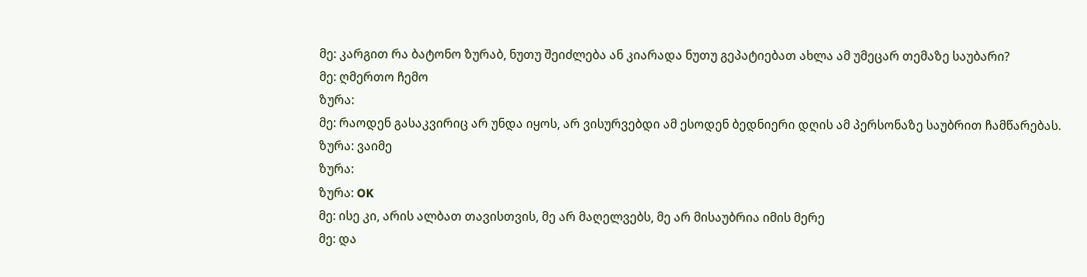მე: კარგით რა ბატონო ზურაბ, ნუთუ შეიძლება ან კიარადა ნუთუ გეპატიებათ ახლა ამ უმეცარ თემაზე საუბარი?
მე: ღმერთო ჩემო
ზურა:
მე: რაოდენ გასაკვირიც არ უნდა იყოს, არ ვისურვებდი ამ ესოდენ ბედნიერი დღის ამ პერსონაზე საუბრით ჩამწარებას.
ზურა: ვაიმე
ზურა:
ზურა: OK
მე: ისე კი, არის ალბათ თავისთვის, მე არ მაღელვებს, მე არ მისაუბრია იმის მერე
მე: და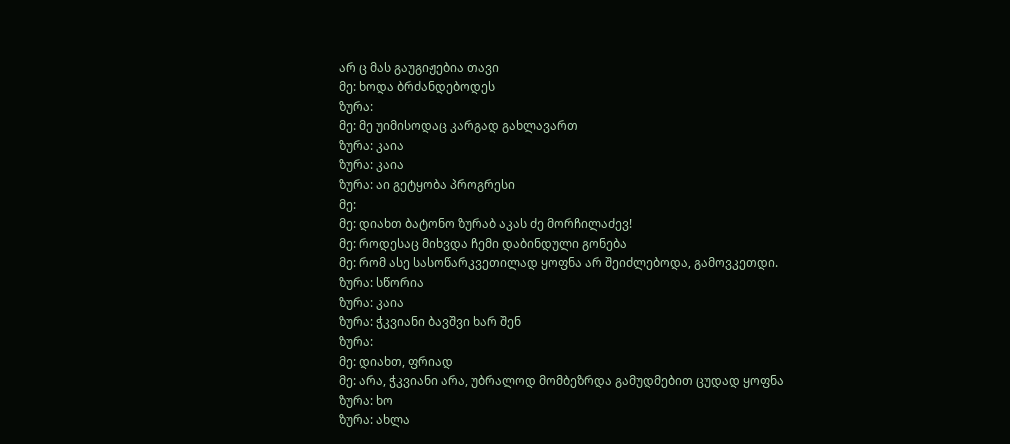არ ც მას გაუგიჟებია თავი
მე: ხოდა ბრძანდებოდეს
ზურა:
მე: მე უიმისოდაც კარგად გახლავართ
ზურა: კაია
ზურა: კაია
ზურა: აი გეტყობა პროგრესი
მე:
მე: დიახთ ბატონო ზურაბ აკას ძე მორჩილაძევ!
მე: როდესაც მიხვდა ჩემი დაბინდული გონება
მე: რომ ასე სასოწარკვეთილად ყოფნა არ შეიძლებოდა, გამოვკეთდი.
ზურა: სწორია
ზურა: კაია
ზურა: ჭკვიანი ბავშვი ხარ შენ
ზურა:
მე: დიახთ, ფრიად
მე: არა, ჭკვიანი არა, უბრალოდ მომბეზრდა გამუდმებით ცუდად ყოფნა
ზურა: ხო
ზურა: ახლა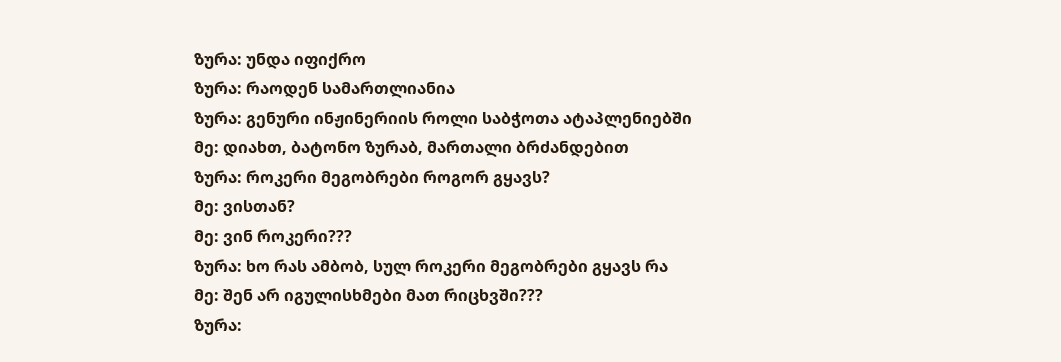ზურა: უნდა იფიქრო
ზურა: რაოდენ სამართლიანია
ზურა: გენური ინჟინერიის როლი საბჭოთა ატაპლენიებში
მე: დიახთ, ბატონო ზურაბ, მართალი ბრძანდებით
ზურა: როკერი მეგობრები როგორ გყავს?
მე: ვისთან?
მე: ვინ როკერი???
ზურა: ხო რას ამბობ, სულ როკერი მეგობრები გყავს რა
მე: შენ არ იგულისხმები მათ რიცხვში???
ზურა: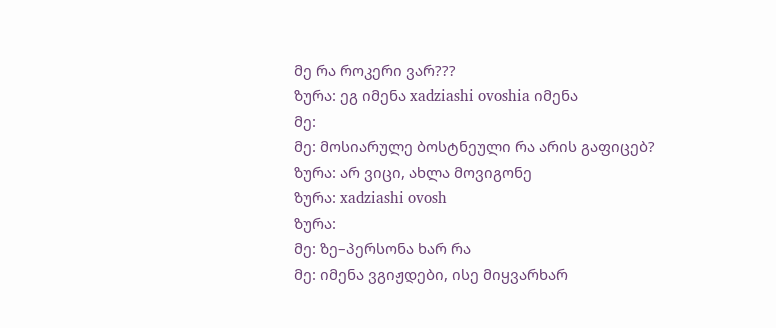მე რა როკერი ვარ???
ზურა: ეგ იმენა xadziashi ovoshia იმენა
მე:
მე: მოსიარულე ბოსტნეული რა არის გაფიცებ?
ზურა: არ ვიცი, ახლა მოვიგონე
ზურა: xadziashi ovosh
ზურა:
მე: ზე–პერსონა ხარ რა
მე: იმენა ვგიჟდები, ისე მიყვარხარ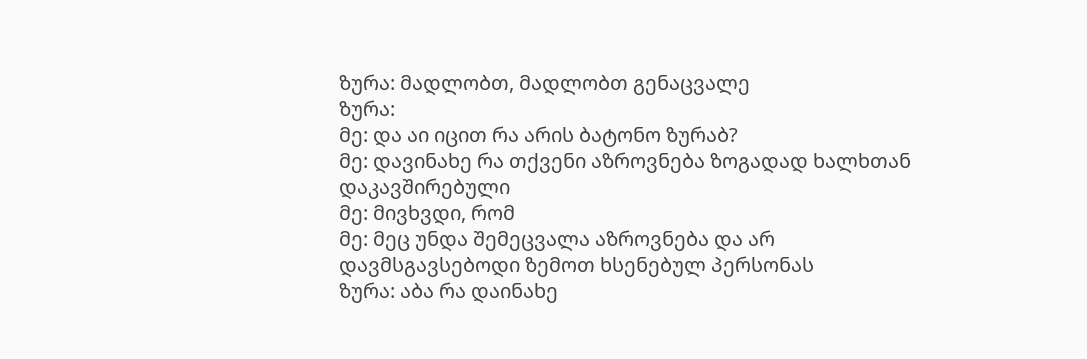ზურა: მადლობთ, მადლობთ გენაცვალე
ზურა:
მე: და აი იცით რა არის ბატონო ზურაბ?
მე: დავინახე რა თქვენი აზროვნება ზოგადად ხალხთან დაკავშირებული
მე: მივხვდი, რომ
მე: მეც უნდა შემეცვალა აზროვნება და არ დავმსგავსებოდი ზემოთ ხსენებულ პერსონას
ზურა: აბა რა დაინახე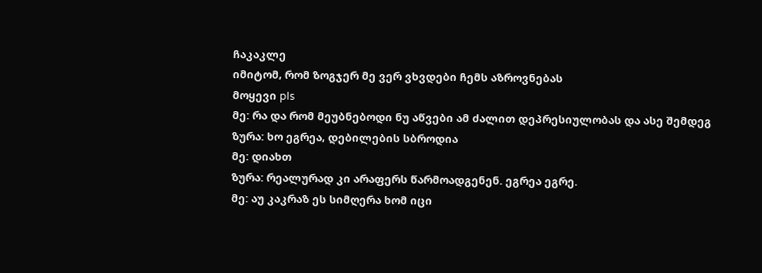ჩაკაკლე
იმიტომ, რომ ზოგჯერ მე ვერ ვხვდები ჩემს აზროვნებას
მოყევი pls
მე: რა და რომ მეუბნებოდი ნუ აწვები ამ ძალით დეპრესიულობას და ასე შემდეგ
ზურა: ხო ეგრეა, დებილების სბროდია
მე: დიახთ
ზურა: რეალურად კი არაფერს წარმოადგენენ. ეგრეა ეგრე.
მე: აუ კაკრაზ ეს სიმღერა ხომ იცი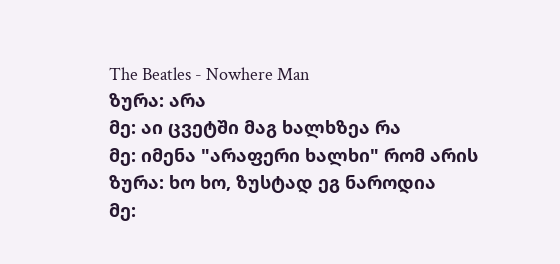The Beatles - Nowhere Man
ზურა: არა
მე: აი ცვეტში მაგ ხალხზეა რა
მე: იმენა "არაფერი ხალხი" რომ არის
ზურა: ხო ხო, ზუსტად ეგ ნაროდია
მე: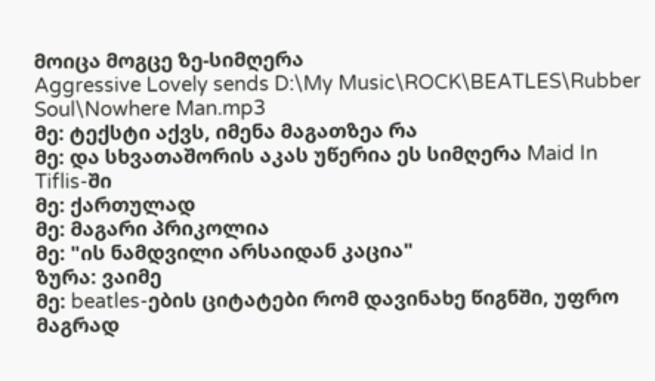მოიცა მოგცე ზე-სიმღერა
Aggressive Lovely sends D:\My Music\ROCK\BEATLES\Rubber Soul\Nowhere Man.mp3
მე: ტექსტი აქვს, იმენა მაგათზეა რა
მე: და სხვათაშორის აკას უწერია ეს სიმღერა Maid In Tiflis-ში
მე: ქართულად
მე: მაგარი პრიკოლია
მე: "ის ნამდვილი არსაიდან კაცია"
ზურა: ვაიმე
მე: beatles-ების ციტატები რომ დავინახე წიგნში, უფრო მაგრად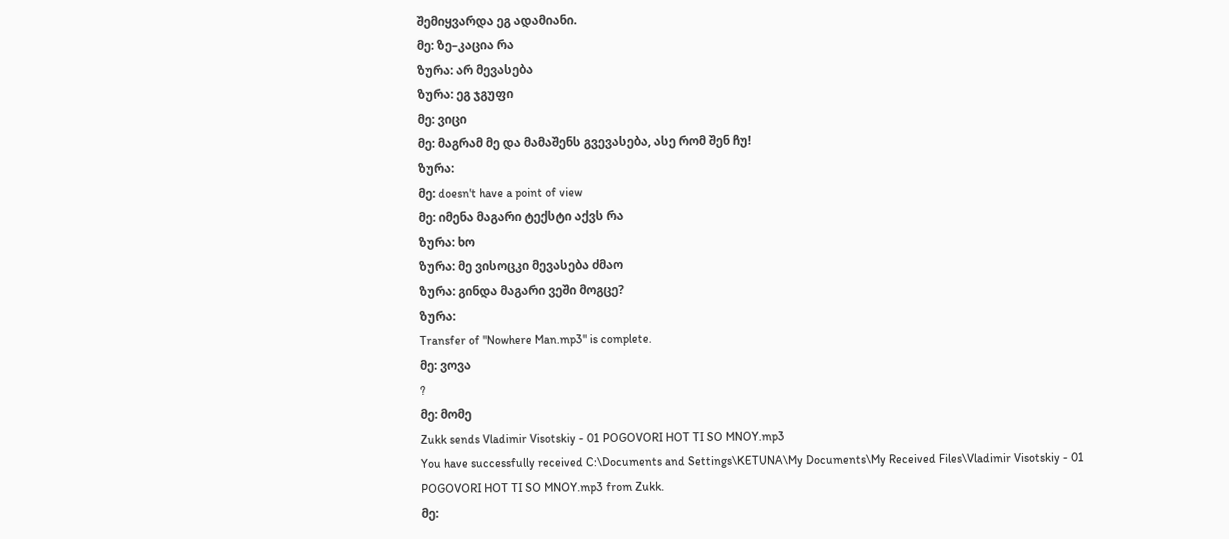შემიყვარდა ეგ ადამიანი.
მე: ზე–კაცია რა
ზურა: არ მევასება
ზურა: ეგ ჯგუფი
მე: ვიცი
მე: მაგრამ მე და მამაშენს გვევასება, ასე რომ შენ ჩუ!
ზურა:
მე: doesn't have a point of view
მე: იმენა მაგარი ტექსტი აქვს რა
ზურა: ხო
ზურა: მე ვისოცკი მევასება ძმაო
ზურა: გინდა მაგარი ვეში მოგცე?
ზურა:
Transfer of "Nowhere Man.mp3" is complete.
მე: ვოვა
?
მე: მომე
Zukk sends Vladimir Visotskiy - 01 POGOVORI HOT TI SO MNOY.mp3
You have successfully received C:\Documents and Settings\KETUNA\My Documents\My Received Files\Vladimir Visotskiy - 01 POGOVORI HOT TI SO MNOY.mp3 from Zukk.
მე: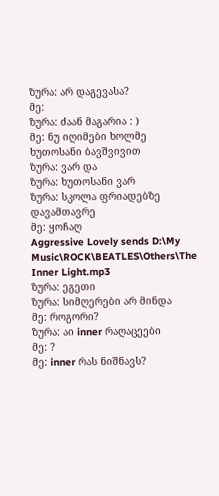ზურა: არ დაგევასა?
მე:
ზურა: ძაან მაგარია : )
მე: ნუ იღიმები ხოლმე ხუთოსანი ბავშვივით
ზურა: ვარ და
ზურა: ხუთოსანი ვარ
ზურა: სკოლა ფრიადებზე დავამთავრე
მე: ყოჩაღ
Aggressive Lovely sends D:\My Music\ROCK\BEATLES\Others\The Inner Light.mp3
ზურა: ეგეთი
ზურა: სიმღერები არ მინდა
მე: როგორი?
ზურა: აი inner რაღაცეები
მე: ?
მე: inner რას ნიშნავს?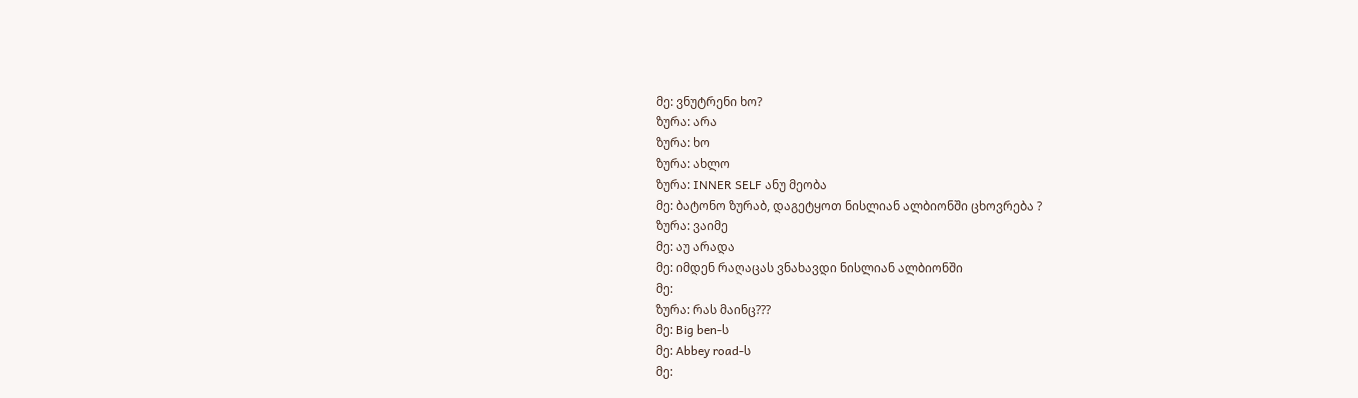მე: ვნუტრენი ხო?
ზურა: არა
ზურა: ხო
ზურა: ახლო
ზურა: INNER SELF ანუ მეობა
მე: ბატონო ზურაბ, დაგეტყოთ ნისლიან ალბიონში ცხოვრება ?
ზურა: ვაიმე
მე: აუ არადა
მე: იმდენ რაღაცას ვნახავდი ნისლიან ალბიონში
მე:
ზურა: რას მაინც???
მე: Big ben-ს
მე: Abbey road-ს
მე: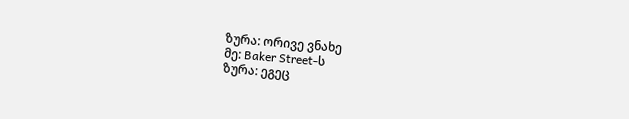ზურა: ორივე ვნახე
მე: Baker Street-ს
ზურა: ეგეც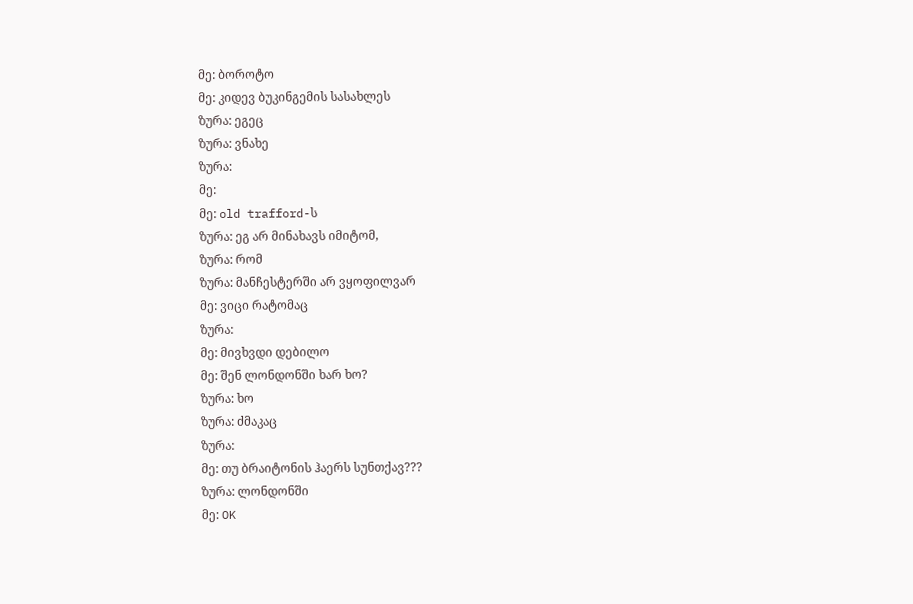მე: ბოროტო
მე: კიდევ ბუკინგემის სასახლეს
ზურა: ეგეც
ზურა: ვნახე
ზურა:
მე:
მე: old trafford-ს
ზურა: ეგ არ მინახავს იმიტომ,
ზურა: რომ
ზურა: მანჩესტერში არ ვყოფილვარ
მე: ვიცი რატომაც
ზურა:
მე: მივხვდი დებილო
მე: შენ ლონდონში ხარ ხო?
ზურა: ხო
ზურა: ძმაკაც
ზურა:
მე: თუ ბრაიტონის ჰაერს სუნთქავ???
ზურა: ლონდონში
მე: OK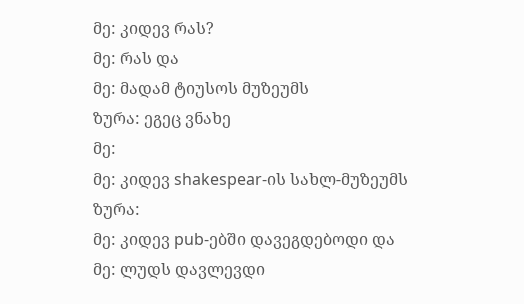მე: კიდევ რას?
მე: რას და
მე: მადამ ტიუსოს მუზეუმს
ზურა: ეგეც ვნახე
მე:
მე: კიდევ shakespear-ის სახლ-მუზეუმს
ზურა:
მე: კიდევ pub-ებში დავეგდებოდი და
მე: ლუდს დავლევდი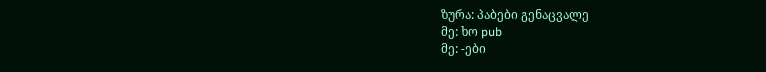ზურა: პაბები გენაცვალე
მე: ხო pub
მე: -ები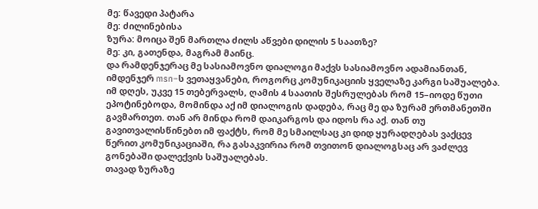მე: წავედი პატარა
მე: ძილინებისა
ზურა: მოიცა შენ მართლა ძილს აწვები დილის 5 საათზე?
მე: კი, გათენდა, მაგრამ მაინც.
და რამდენჯერაც მე სასიამოვნო დიალოგი მაქვს სასიამოვნო ადამიანთან, იმდენჯერ msn–ს ვეთაყვანები, როგორც კომუნიკაციის ყველაზე კარგი საშუალება.
იმ დღეს, უკვე 15 თებერვალს, ღამის 4 საათის შესრულებას რომ 15–იოდე წუთი ეპოტინებოდა, მომინდა აქ იმ დიალოგის დადება, რაც მე და ზურამ ერთმანეთში გავმართეთ. თან არ მინდა რომ დაიკარგოს და იდოს რა აქ. თან თუ გავითვალისწინებთ იმ ფაქტს, რომ მე სმაილსაც კი დიდ ყურადღებას ვაქცევ წერით კომუნიკაციაში, რა გასაკვირია რომ თვითონ დიალოგსაც არ ვაძლევ გონებაში დალექვის საშუალებას.
თავად ზურაზე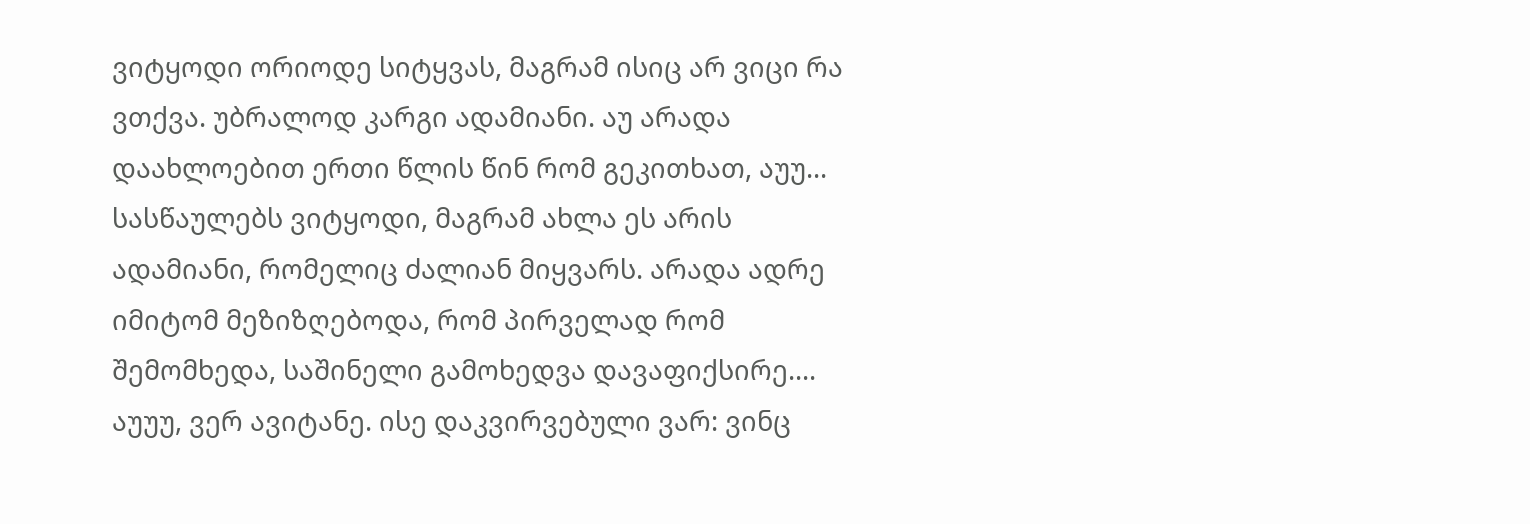ვიტყოდი ორიოდე სიტყვას, მაგრამ ისიც არ ვიცი რა ვთქვა. უბრალოდ კარგი ადამიანი. აუ არადა დაახლოებით ერთი წლის წინ რომ გეკითხათ, აუუ... სასწაულებს ვიტყოდი, მაგრამ ახლა ეს არის ადამიანი, რომელიც ძალიან მიყვარს. არადა ადრე იმიტომ მეზიზღებოდა, რომ პირველად რომ შემომხედა, საშინელი გამოხედვა დავაფიქსირე.... აუუუ, ვერ ავიტანე. ისე დაკვირვებული ვარ: ვინც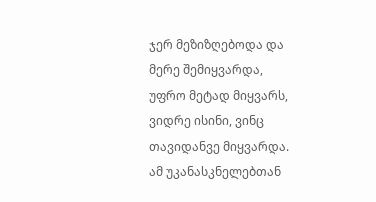ჯერ მეზიზღებოდა და მერე შემიყვარდა, უფრო მეტად მიყვარს, ვიდრე ისინი, ვინც თავიდანვე მიყვარდა. ამ უკანასკნელებთან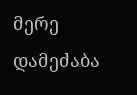მერე დამეძაბა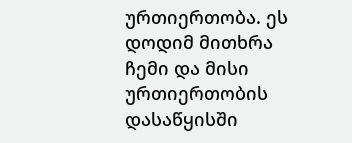ურთიერთობა. ეს დოდიმ მითხრა ჩემი და მისი ურთიერთობის დასაწყისში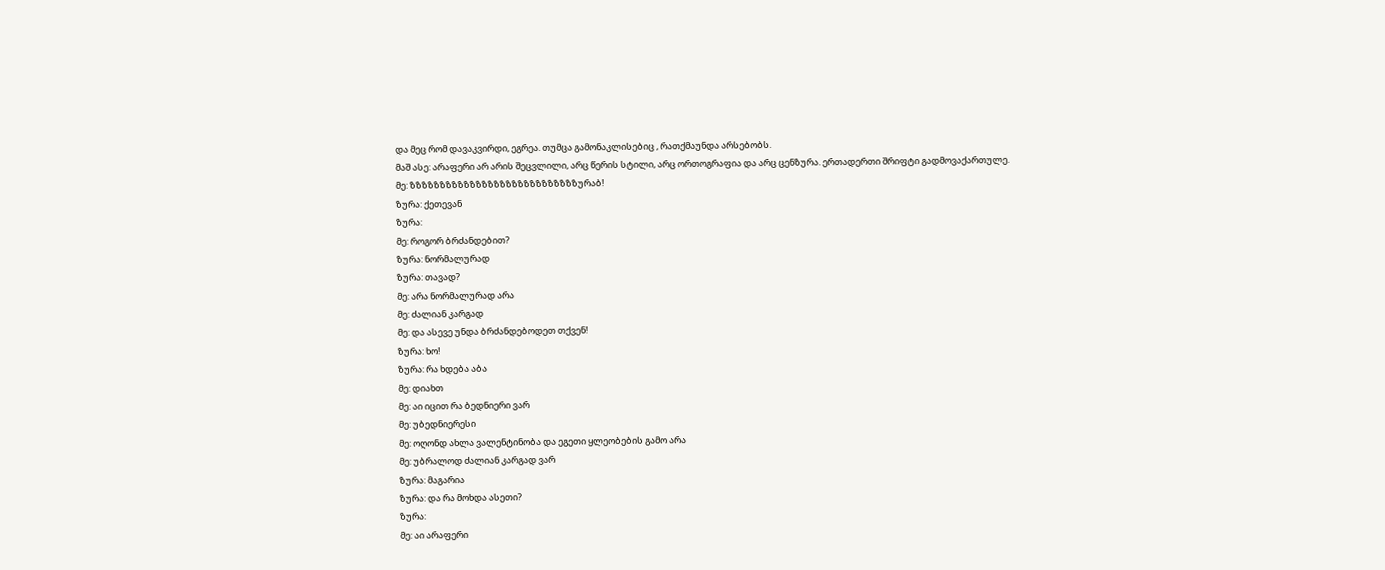და მეც რომ დავაკვირდი, ეგრეა. თუმცა გამონაკლისებიც , რათქმაუნდა არსებობს.
მაშ ასე: არაფერი არ არის შეცვლილი, არც წერის სტილი, არც ორთოგრაფია და არც ცენზურა. ერთადერთი შრიფტი გადმოვაქართულე.
მე: ზზზზზზზზზზზზზზზზზზზზზზზზზზზზურაბ!
ზურა: ქეთევან
ზურა:
მე: როგორ ბრძანდებით?
ზურა: ნორმალურად
ზურა: თავად?
მე: არა ნორმალურად არა
მე: ძალიან კარგად
მე: და ასევე უნდა ბრძანდებოდეთ თქვენ!
ზურა: ხო!
ზურა: რა ხდება აბა
მე: დიახთ
მე: აი იცით რა ბედნიერი ვარ
მე: უბედნიერესი
მე: ოღონდ ახლა ვალენტინობა და ეგეთი ყლეობების გამო არა
მე: უბრალოდ ძალიან კარგად ვარ
ზურა: მაგარია
ზურა: და რა მოხდა ასეთი?
ზურა:
მე: აი არაფერი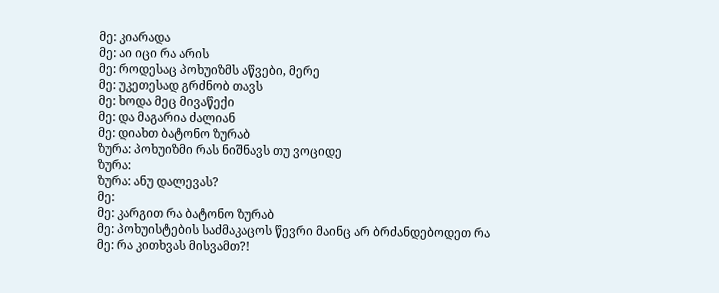მე: კიარადა
მე: აი იცი რა არის
მე: როდესაც პოხუიზმს აწვები, მერე
მე: უკეთესად გრძნობ თავს
მე: ხოდა მეც მივაწექი
მე: და მაგარია ძალიან
მე: დიახთ ბატონო ზურაბ
ზურა: პოხუიზმი რას ნიშნავს თუ ვოციდე
ზურა:
ზურა: ანუ დალევას?
მე:
მე: კარგით რა ბატონო ზურაბ
მე: პოხუისტების საძმაკაცოს წევრი მაინც არ ბრძანდებოდეთ რა
მე: რა კითხვას მისვამთ?!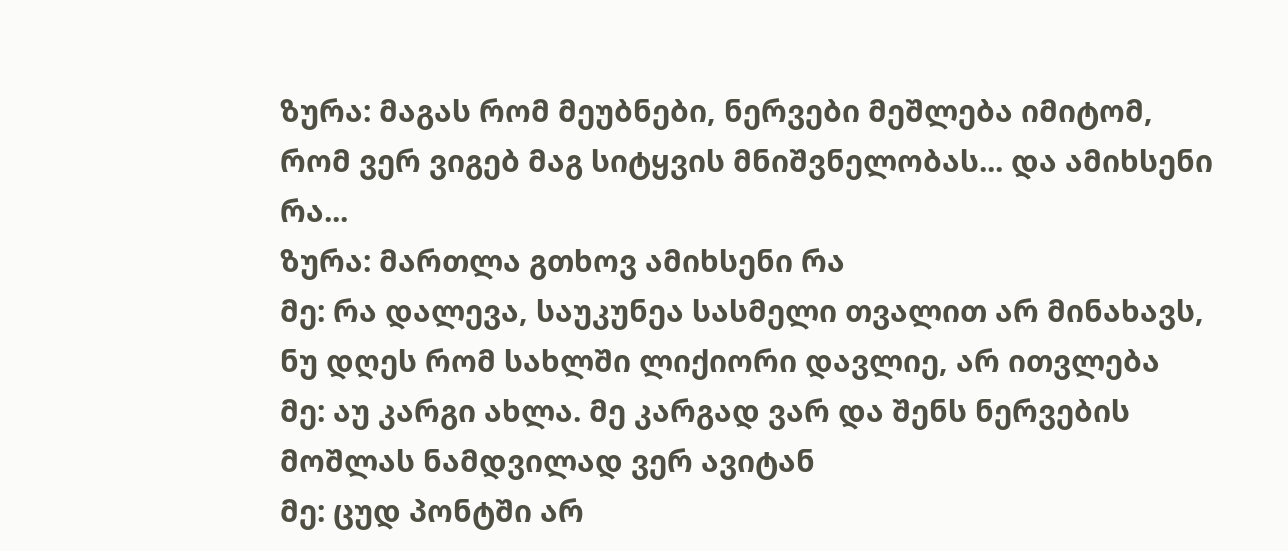ზურა: მაგას რომ მეუბნები, ნერვები მეშლება იმიტომ, რომ ვერ ვიგებ მაგ სიტყვის მნიშვნელობას... და ამიხსენი რა...
ზურა: მართლა გთხოვ ამიხსენი რა
მე: რა დალევა, საუკუნეა სასმელი თვალით არ მინახავს, ნუ დღეს რომ სახლში ლიქიორი დავლიე, არ ითვლება
მე: აუ კარგი ახლა. მე კარგად ვარ და შენს ნერვების მოშლას ნამდვილად ვერ ავიტან
მე: ცუდ პონტში არ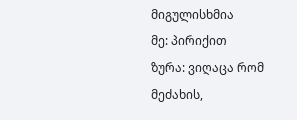მიგულისხმია
მე: პირიქით
ზურა: ვიღაცა რომ მეძახის,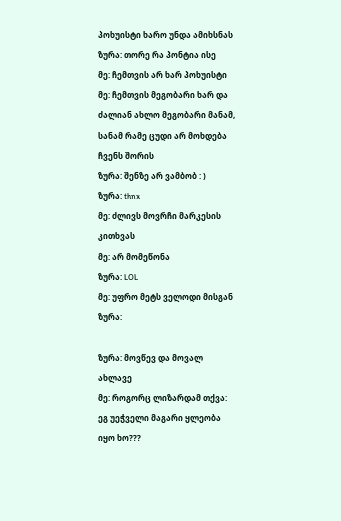პოხუისტი ხარო უნდა ამიხსნას
ზურა: თორე რა პონტია ისე
მე: ჩემთვის არ ხარ პოხუისტი
მე: ჩემთვის მეგობარი ხარ და ძალიან ახლო მეგობარი მანამ, სანამ რამე ცუდი არ მოხდება ჩვენს შორის
ზურა: შენზე არ ვამბობ : )
ზურა: thnx
მე: ძლივს მოვრჩი მარკესის კითხვას
მე: არ მომეწონა
ზურა: LOL
მე: უფრო მეტს ველოდი მისგან
ზურა:

ზურა: მოვწევ და მოვალ ახლავე
მე: როგორც ლიზარდამ თქვა: ეგ უეჭველი მაგარი ყლეობა იყო ხო???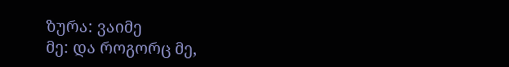ზურა: ვაიმე
მე: და როგორც მე,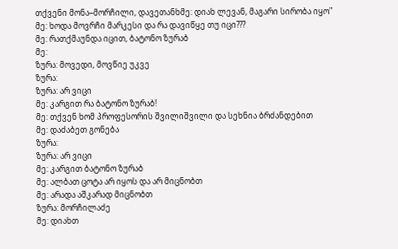თქვენი მონა–მორჩილი, დავეთანხმე: დიახ ლევან, მაგარი სირობა იყო"
მე: ხოდა მოვრჩი მარკესი და რა დავიწყე თუ იცი???
მე: რათქმაუნდა იცით, ბატონო ზურაბ
მე:
ზურა: მოვედი, მოვწიე უკვე
ზურა:
ზურა: არ ვიცი
მე: კარგით რა ბატონო ზურაბ!
მე: თქვენ ხომ პროფესორის შვილიშვილი და სეხნია ბრძანდებით
მე: დაძაბეთ გონება
ზურა:
ზურა: არ ვიცი
მე: კარგით ბატონო ზურაბ
მე: ალბათ ცოტა არ იყოს და არ მიცნობთ
მე: არადა აშკარად მიცნობთ
ზურა: მორჩილაძე
მე: დიახთ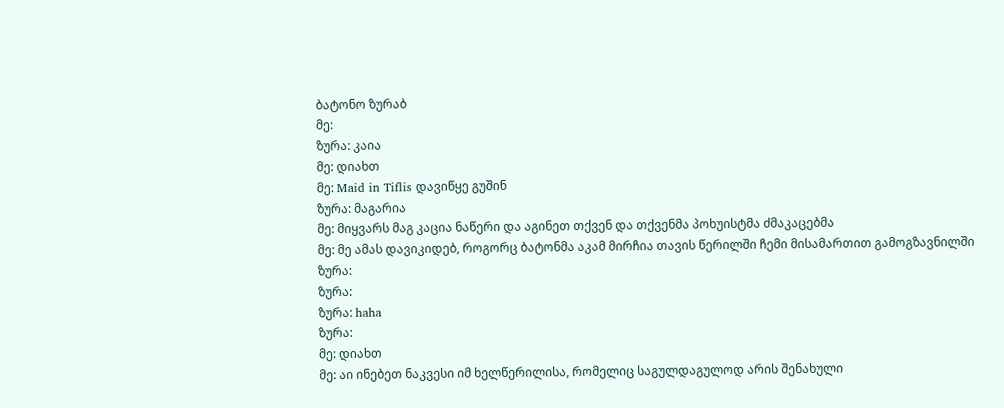ბატონო ზურაბ
მე:
ზურა: კაია
მე: დიახთ
მე: Maid in Tiflis დავიწყე გუშინ
ზურა: მაგარია
მე: მიყვარს მაგ კაცია ნაწერი და აგინეთ თქვენ და თქვენმა პოხუისტმა ძმაკაცებმა
მე: მე ამას დავიკიდებ, როგორც ბატონმა აკამ მირჩია თავის წერილში ჩემი მისამართით გამოგზავნილში
ზურა:
ზურა:
ზურა: haha
ზურა:
მე: დიახთ
მე: აი ინებეთ ნაკვესი იმ ხელწერილისა, რომელიც საგულდაგულოდ არის შენახული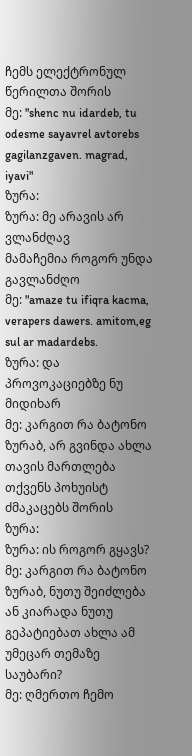ჩემს ელექტრონულ წერილთა შორის
მე: "shenc nu idardeb, tu odesme sayavrel avtorebs gagilanzgaven. magrad, iyavi"
ზურა:
ზურა: მე არავის არ ვლანძღავ
მამაჩემია როგორ უნდა გავლანძღო
მე: "amaze tu ifiqra kacma, verapers dawers. amitom,eg sul ar madardebs.
ზურა: და პროვოკაციებზე ნუ მიდიხარ
მე: კარგით რა ბატონო ზურაბ, არ გვინდა ახლა თავის მართლება თქვენს პოხუისტ ძმაკაცებს შორის
ზურა:
ზურა: ის როგორ გყავს?
მე: კარგით რა ბატონო ზურაბ, ნუთუ შეიძლება ან კიარადა ნუთუ გეპატიებათ ახლა ამ უმეცარ თემაზე საუბარი?
მე: ღმერთო ჩემო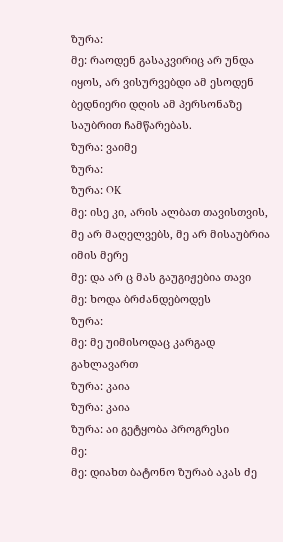ზურა:
მე: რაოდენ გასაკვირიც არ უნდა იყოს, არ ვისურვებდი ამ ესოდენ ბედნიერი დღის ამ პერსონაზე საუბრით ჩამწარებას.
ზურა: ვაიმე
ზურა:
ზურა: OK
მე: ისე კი, არის ალბათ თავისთვის, მე არ მაღელვებს, მე არ მისაუბრია იმის მერე
მე: და არ ც მას გაუგიჟებია თავი
მე: ხოდა ბრძანდებოდეს
ზურა:
მე: მე უიმისოდაც კარგად გახლავართ
ზურა: კაია
ზურა: კაია
ზურა: აი გეტყობა პროგრესი
მე:
მე: დიახთ ბატონო ზურაბ აკას ძე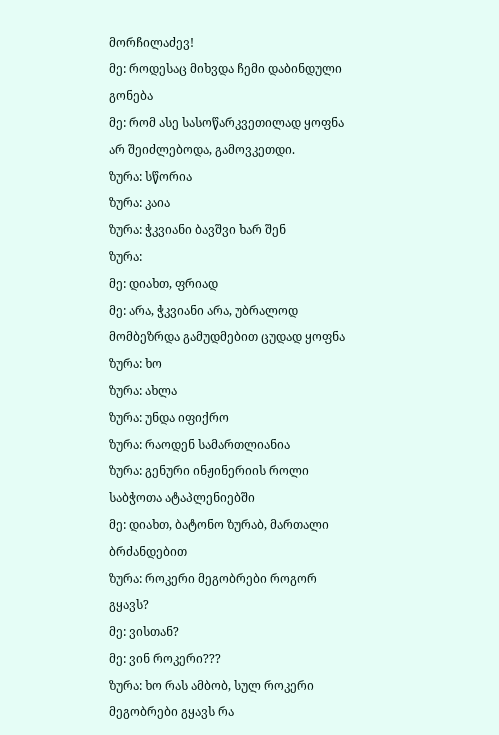მორჩილაძევ!
მე: როდესაც მიხვდა ჩემი დაბინდული გონება
მე: რომ ასე სასოწარკვეთილად ყოფნა არ შეიძლებოდა, გამოვკეთდი.
ზურა: სწორია
ზურა: კაია
ზურა: ჭკვიანი ბავშვი ხარ შენ
ზურა:
მე: დიახთ, ფრიად
მე: არა, ჭკვიანი არა, უბრალოდ მომბეზრდა გამუდმებით ცუდად ყოფნა
ზურა: ხო
ზურა: ახლა
ზურა: უნდა იფიქრო
ზურა: რაოდენ სამართლიანია
ზურა: გენური ინჟინერიის როლი საბჭოთა ატაპლენიებში
მე: დიახთ, ბატონო ზურაბ, მართალი ბრძანდებით
ზურა: როკერი მეგობრები როგორ გყავს?
მე: ვისთან?
მე: ვინ როკერი???
ზურა: ხო რას ამბობ, სულ როკერი მეგობრები გყავს რა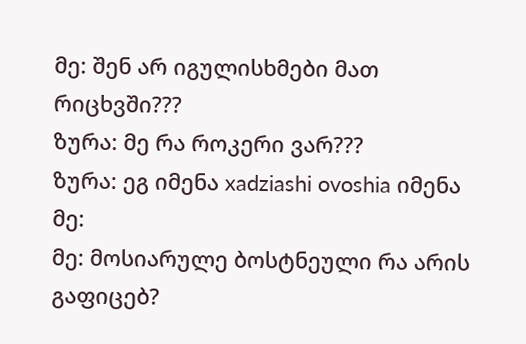მე: შენ არ იგულისხმები მათ რიცხვში???
ზურა: მე რა როკერი ვარ???
ზურა: ეგ იმენა xadziashi ovoshia იმენა
მე:
მე: მოსიარულე ბოსტნეული რა არის გაფიცებ?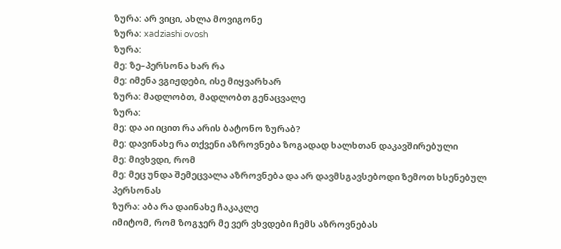ზურა: არ ვიცი, ახლა მოვიგონე
ზურა: xadziashi ovosh
ზურა:
მე: ზე–პერსონა ხარ რა
მე: იმენა ვგიჟდები, ისე მიყვარხარ
ზურა: მადლობთ, მადლობთ გენაცვალე
ზურა:
მე: და აი იცით რა არის ბატონო ზურაბ?
მე: დავინახე რა თქვენი აზროვნება ზოგადად ხალხთან დაკავშირებული
მე: მივხვდი, რომ
მე: მეც უნდა შემეცვალა აზროვნება და არ დავმსგავსებოდი ზემოთ ხსენებულ პერსონას
ზურა: აბა რა დაინახე ჩაკაკლე
იმიტომ, რომ ზოგჯერ მე ვერ ვხვდები ჩემს აზროვნებას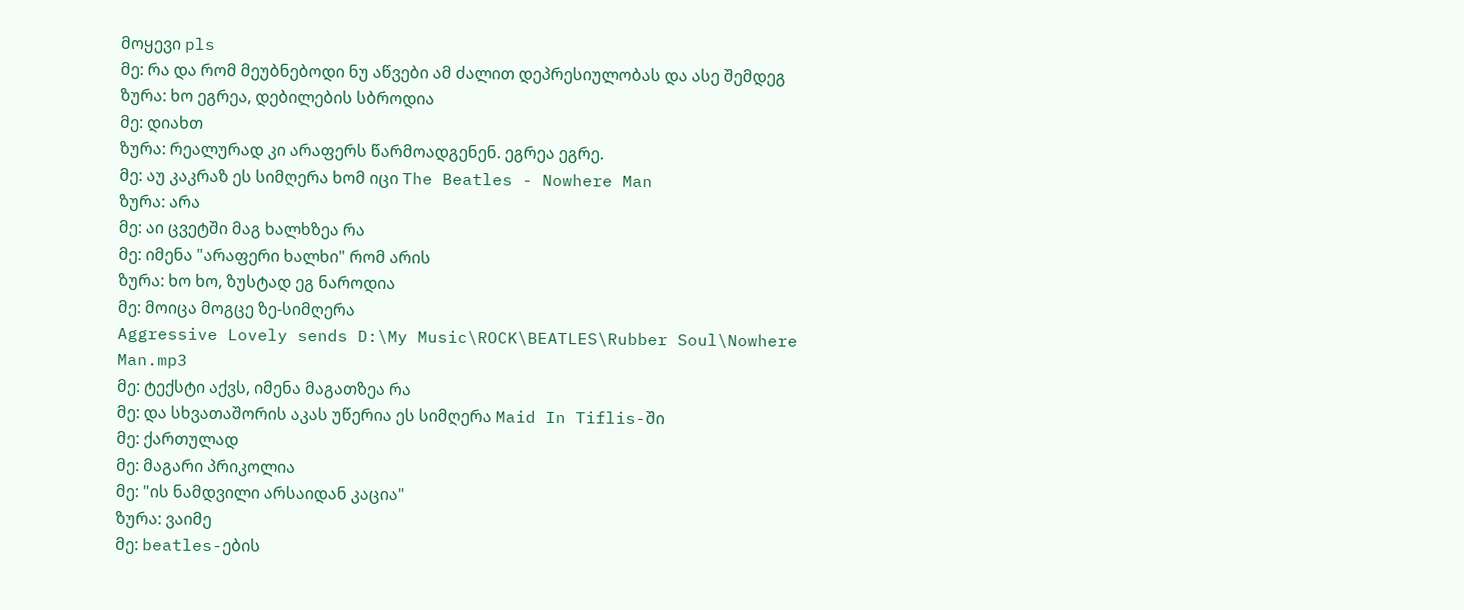მოყევი pls
მე: რა და რომ მეუბნებოდი ნუ აწვები ამ ძალით დეპრესიულობას და ასე შემდეგ
ზურა: ხო ეგრეა, დებილების სბროდია
მე: დიახთ
ზურა: რეალურად კი არაფერს წარმოადგენენ. ეგრეა ეგრე.
მე: აუ კაკრაზ ეს სიმღერა ხომ იცი The Beatles - Nowhere Man
ზურა: არა
მე: აი ცვეტში მაგ ხალხზეა რა
მე: იმენა "არაფერი ხალხი" რომ არის
ზურა: ხო ხო, ზუსტად ეგ ნაროდია
მე: მოიცა მოგცე ზე-სიმღერა
Aggressive Lovely sends D:\My Music\ROCK\BEATLES\Rubber Soul\Nowhere Man.mp3
მე: ტექსტი აქვს, იმენა მაგათზეა რა
მე: და სხვათაშორის აკას უწერია ეს სიმღერა Maid In Tiflis-ში
მე: ქართულად
მე: მაგარი პრიკოლია
მე: "ის ნამდვილი არსაიდან კაცია"
ზურა: ვაიმე
მე: beatles-ების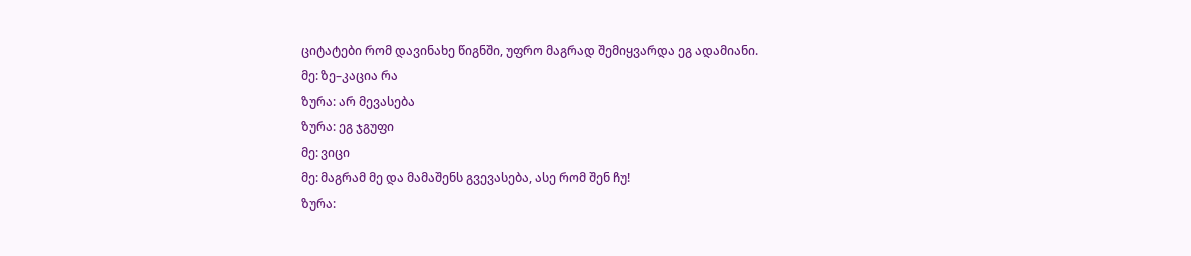ციტატები რომ დავინახე წიგნში, უფრო მაგრად შემიყვარდა ეგ ადამიანი.
მე: ზე–კაცია რა
ზურა: არ მევასება
ზურა: ეგ ჯგუფი
მე: ვიცი
მე: მაგრამ მე და მამაშენს გვევასება, ასე რომ შენ ჩუ!
ზურა: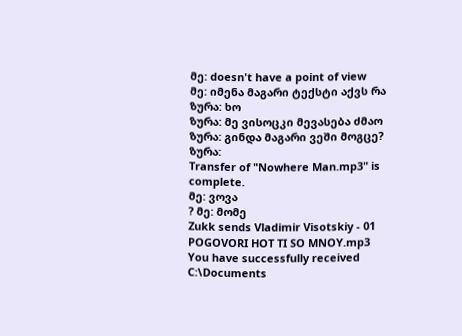მე: doesn't have a point of view
მე: იმენა მაგარი ტექსტი აქვს რა
ზურა: ხო
ზურა: მე ვისოცკი მევასება ძმაო
ზურა: გინდა მაგარი ვეში მოგცე?
ზურა:
Transfer of "Nowhere Man.mp3" is complete.
მე: ვოვა
? მე: მომე
Zukk sends Vladimir Visotskiy - 01 POGOVORI HOT TI SO MNOY.mp3
You have successfully received C:\Documents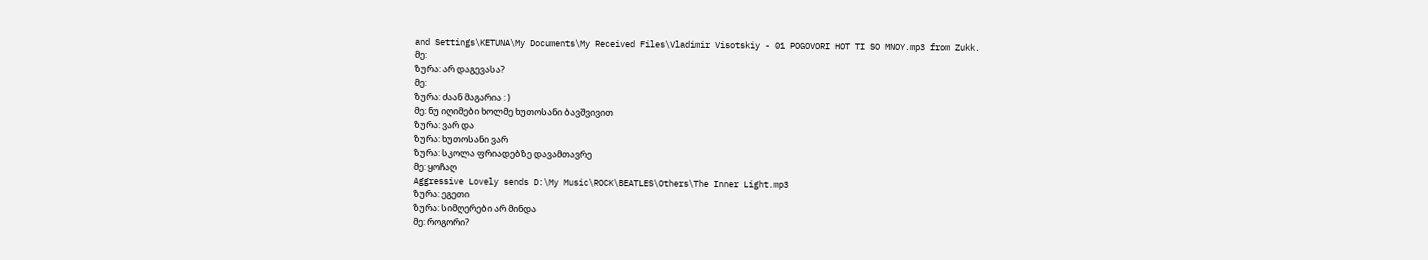and Settings\KETUNA\My Documents\My Received Files\Vladimir Visotskiy - 01 POGOVORI HOT TI SO MNOY.mp3 from Zukk.
მე:
ზურა: არ დაგევასა?
მე:
ზურა: ძაან მაგარია : )
მე: ნუ იღიმები ხოლმე ხუთოსანი ბავშვივით
ზურა: ვარ და
ზურა: ხუთოსანი ვარ
ზურა: სკოლა ფრიადებზე დავამთავრე
მე: ყოჩაღ
Aggressive Lovely sends D:\My Music\ROCK\BEATLES\Others\The Inner Light.mp3
ზურა: ეგეთი
ზურა: სიმღერები არ მინდა
მე: როგორი?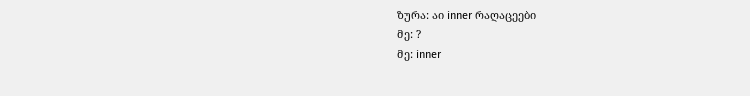ზურა: აი inner რაღაცეები
მე: ?
მე: inner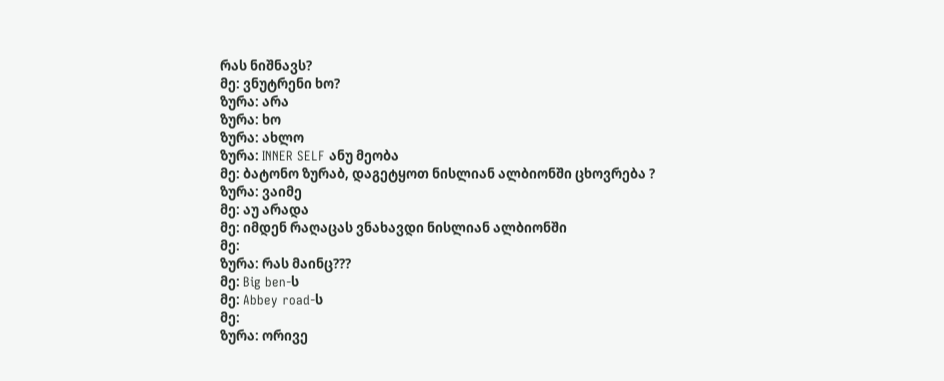რას ნიშნავს?
მე: ვნუტრენი ხო?
ზურა: არა
ზურა: ხო
ზურა: ახლო
ზურა: INNER SELF ანუ მეობა
მე: ბატონო ზურაბ, დაგეტყოთ ნისლიან ალბიონში ცხოვრება ?
ზურა: ვაიმე
მე: აუ არადა
მე: იმდენ რაღაცას ვნახავდი ნისლიან ალბიონში
მე:
ზურა: რას მაინც???
მე: Big ben-ს
მე: Abbey road-ს
მე:
ზურა: ორივე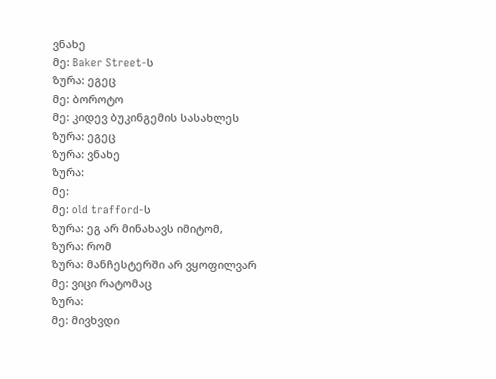ვნახე
მე: Baker Street-ს
ზურა: ეგეც
მე: ბოროტო
მე: კიდევ ბუკინგემის სასახლეს
ზურა: ეგეც
ზურა: ვნახე
ზურა:
მე:
მე: old trafford-ს
ზურა: ეგ არ მინახავს იმიტომ,
ზურა: რომ
ზურა: მანჩესტერში არ ვყოფილვარ
მე: ვიცი რატომაც
ზურა:
მე: მივხვდი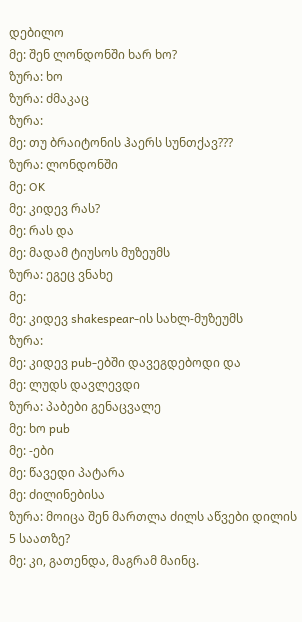დებილო
მე: შენ ლონდონში ხარ ხო?
ზურა: ხო
ზურა: ძმაკაც
ზურა:
მე: თუ ბრაიტონის ჰაერს სუნთქავ???
ზურა: ლონდონში
მე: OK
მე: კიდევ რას?
მე: რას და
მე: მადამ ტიუსოს მუზეუმს
ზურა: ეგეც ვნახე
მე:
მე: კიდევ shakespear-ის სახლ-მუზეუმს
ზურა:
მე: კიდევ pub-ებში დავეგდებოდი და
მე: ლუდს დავლევდი
ზურა: პაბები გენაცვალე
მე: ხო pub
მე: -ები
მე: წავედი პატარა
მე: ძილინებისა
ზურა: მოიცა შენ მართლა ძილს აწვები დილის 5 საათზე?
მე: კი, გათენდა, მაგრამ მაინც.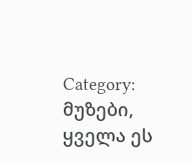Category:
მუზები,
ყველა ეს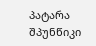პატარა შპუნწიკი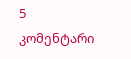5
კომენტარი